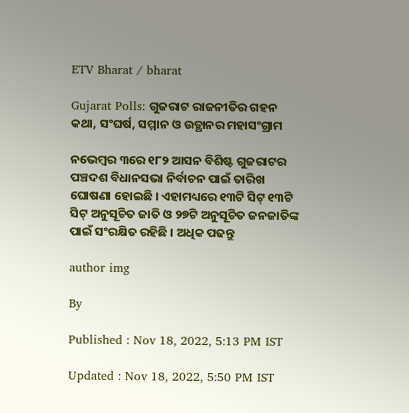ETV Bharat / bharat

Gujarat Polls: ଗୁଜରାଟ ରାଜନୀତିର ଗହନ କଥା, ସଂଘର୍ଷ, ସମ୍ମାନ ଓ ଉତ୍ଥାନର ମହାସଂଗ୍ରାମ

ନଭେମ୍ବର ୩ରେ ୧୮୨ ଆସନ ବିଶିଷ୍ଟ ଗୁଜରାଟର ପଞ୍ଚଦଶ ବିଧାନସଭା ନିର୍ବାଚନ ପାଇଁ ତାରିଖ ଘୋଷଣା ହୋଇଛି । ଏହାମଧ୍ୟରେ ୧୩ଟି ସିଟ୍‌ ୧୩ଟି ସିଟ୍‌ ଅନୁସୂଚିତ ଜାତି ଓ ୨୭ଟି ଅନୁସୂଚିତ ଜନଜାତିଙ୍କ ପାଇଁ ସଂରକ୍ଷିତ ରହିଛି । ଅଧିକ ପଢନ୍ତୁ

author img

By

Published : Nov 18, 2022, 5:13 PM IST

Updated : Nov 18, 2022, 5:50 PM IST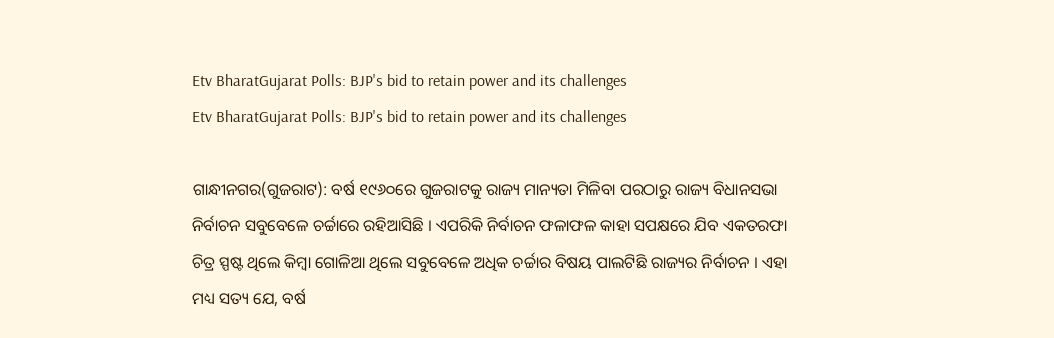Etv BharatGujarat Polls: BJP's bid to retain power and its challenges
Etv BharatGujarat Polls: BJP's bid to retain power and its challenges

ଗାନ୍ଧୀନଗର(ଗୁଜରାଟ): ବର୍ଷ ୧୯୬୦ରେ ଗୁଜରାଟକୁ ରାଜ୍ୟ ମାନ୍ୟତା ମିଳିବା ପରଠାରୁ ରାଜ୍ୟ ବିଧାନସଭା ନିର୍ବାଚନ ସବୁବେଳେ ଚର୍ଚ୍ଚାରେ ରହିଆସିଛି । ଏପରିକି ନିର୍ବାଚନ ଫଳାଫଳ କାହା ସପକ୍ଷରେ ଯିବ ଏକତରଫା ଚିତ୍ର ସ୍ପଷ୍ଟ ଥିଲେ କିମ୍ବା ଗୋଳିଆ ଥିଲେ ସବୁବେଳେ ଅଧିକ ଚର୍ଚ୍ଚାର ବିଷୟ ପାଲଟିଛି ରାଜ୍ୟର ନିର୍ବାଚନ । ଏହା ମଧ୍ୟ ସତ୍ୟ ଯେ, ବର୍ଷ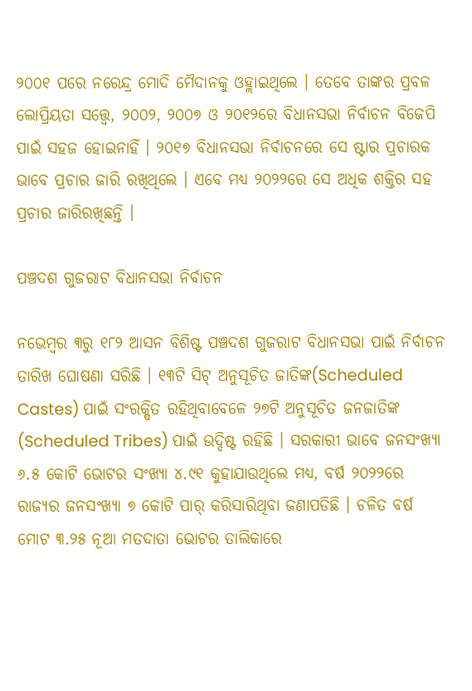୨୦୦୧ ପରେ ନରେନ୍ଦ୍ର ମୋଦି ମୈଦାନକୁ ଓହ୍ଲାଇଥିଲେ । ତେବେ ତାଙ୍କର ପ୍ରବଳ ଲୋପ୍ରିୟତା ସତ୍ତ୍ବେ, ୨୦୦୨, ୨୦୦୭ ଓ ୨୦୧୨ରେ ବିଧାନସଭା ନିର୍ବାଚନ ବିଜେପି ପାଇଁ ସହଜ ହୋଇନାହିଁ । ୨୦୧୭ ବିଧାନସଭା ନିର୍ବାଚନରେ ସେ ଷ୍ଟାର ପ୍ରଚାରକ ଭାବେ ପ୍ରଚାର ଜାରି ରଖିଥିଲେ । ଏବେ ମଧ୍ୟ ୨୦୨୨ରେ ସେ ଅଧିକ ଶକ୍ତିର ସହ ପ୍ରଚାର ଜାରିରଖିଛନ୍ତି ।

ପଞ୍ଚଦଶ ଗୁଜରାଟ ବିଧାନସଭା ନିର୍ବାଚନ

ନଭେମ୍ବର ୩ରୁ ୧୮୨ ଆସନ ବିଶିଷ୍ଟ ପଞ୍ଚଦଶ ଗୁଜରାଟ ବିଧାନସଭା ପାଇଁ ନିର୍ବାଚନ ତାରିଖ ଘୋଷଣା ସରିଛି । ୧୩ଟି ସିଟ୍‌ ଅନୁସୂଚିତ ଜାତିଙ୍କ(Scheduled Castes) ପାଇଁ ସଂରକ୍ଷିତ ରହିଥିବାବେଳେ ୨୭ଟି ଅନୁସୂଚିତ ଜନଜାତିଙ୍କ (Scheduled Tribes) ପାଇଁ ଉଦ୍ଦିଷ୍ଟ ରହିଛି । ସରକାରୀ ଭାବେ ଜନସଂଖ୍ୟା ୬.୫ କୋଟି ଭୋଟର ସଂଖ୍ୟା ୪.୯୧ କୁହାଯାଉଥିଲେ ମଧ୍ୟ, ବର୍ଷ ୨୦୨୨ରେ ରାଜ୍ୟର ଜନସଂଖ୍ୟା ୭ କୋଟି ପାର୍‌ କରିସାରିଥିବା ଜଣାପଡିଛି । ଚଳିତ ବର୍ଷ ମୋଟ ୩.୨୫ ନୂଆ ମତଦାତା ଭୋଟର ତାଲିକାରେ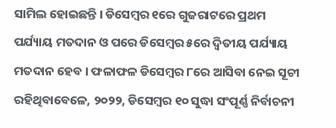ସାମିଲ ହୋଇଛନ୍ତି । ଡିସେମ୍ବର ୧ରେ ଗୁଜରାଟରେ ପ୍ରଥମ ପର୍ଯ୍ୟାୟ ମତଦାନ ଓ ପରେ ଡିସେମ୍ବର ୫ରେ ଦ୍ବିତୀୟ ପର୍ଯ୍ୟାୟ ମତଦାନ ହେବ । ଫଳାଫଳ ଡିସେମ୍ବର ୮ରେ ଆସିବା ନେଇ ସୂଚୀ ରହିଥିବାବେଳେ, ୨୦୨୨, ଡିସେମ୍ବର ୧୦ ସୁଦ୍ଧା ସଂପୂର୍ଣ୍ଣ ନିର୍ବାଚନୀ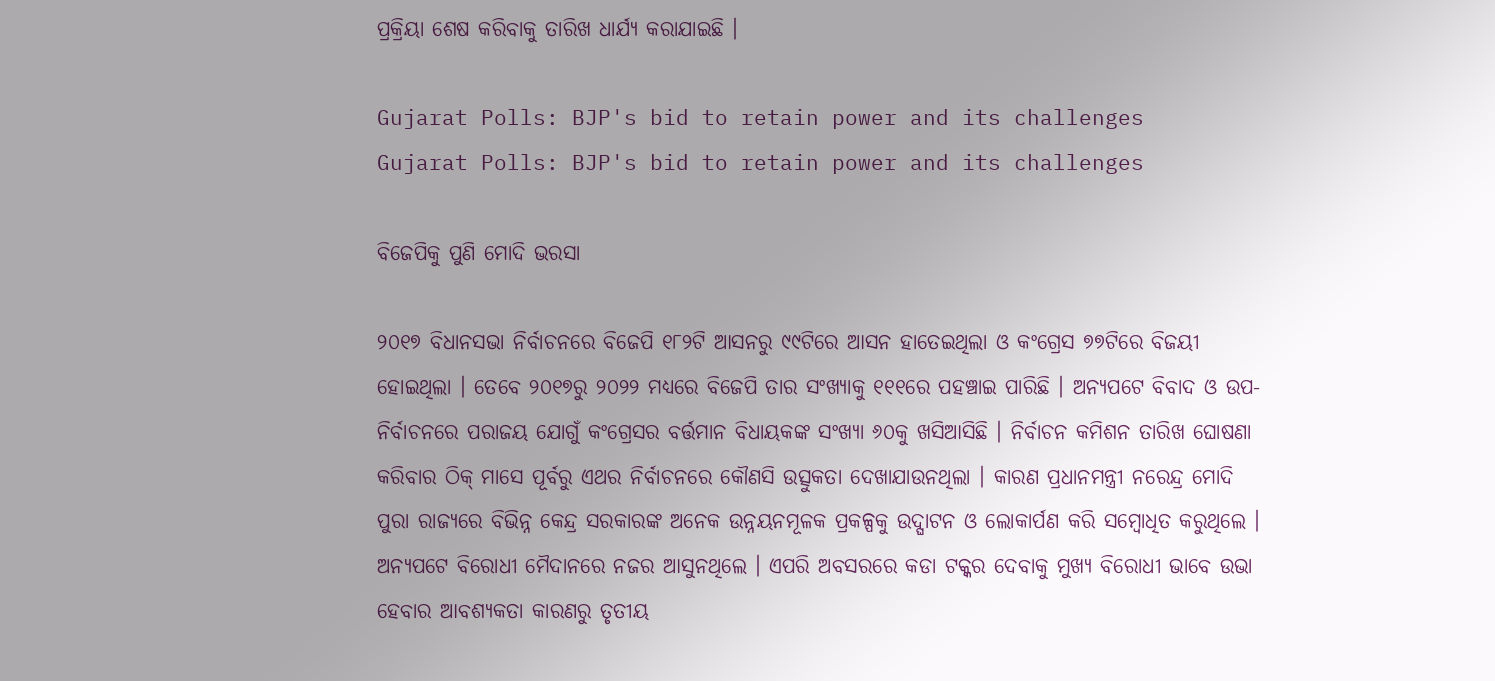ପ୍ରକ୍ରିୟା ଶେଷ କରିବାକୁ ତାରିଖ ଧାର୍ଯ୍ୟ କରାଯାଇଛି ।

Gujarat Polls: BJP's bid to retain power and its challenges
Gujarat Polls: BJP's bid to retain power and its challenges

ବିଜେପିକୁ ପୁଣି ମୋଦି ଭରସା

୨୦୧୭ ବିଧାନସଭା ନିର୍ବାଚନରେ ବିଜେପି ୧୮୨ଟି ଆସନରୁ ୯୯ଟିରେ ଆସନ ହାତେଇଥିଲା ଓ କଂଗ୍ରେସ ୭୭ଟିରେ ବିଜୟୀ ହୋଇଥିଲା । ତେବେ ୨୦୧୭ରୁ ୨୦୨୨ ମଧ୍ୟରେ ବିଜେପି ତାର ସଂଖ୍ୟାକୁ ୧୧୧ରେ ପହଞ୍ଚାଇ ପାରିଛି । ଅନ୍ୟପଟେ ବିବାଦ ଓ ଉପ-ନିର୍ବାଚନରେ ପରାଜୟ ଯୋଗୁଁ କଂଗ୍ରେସର ବର୍ତ୍ତମାନ ବିଧାୟକଙ୍କ ସଂଖ୍ୟା ୬୦କୁ ଖସିଆସିଛି । ନିର୍ବାଚନ କମିଶନ ତାରିଖ ଘୋଷଣା କରିବାର ଠିକ୍‌ ମାସେ ପୂର୍ବରୁ ଏଥର ନିର୍ବାଚନରେ କୌଣସି ଉତ୍ସୁକତା ଦେଖାଯାଉନଥିଲା । କାରଣ ପ୍ରଧାନମନ୍ତ୍ରୀ ନରେନ୍ଦ୍ର ମୋଦି ପୁରା ରାଜ୍ୟରେ ବିଭିନ୍ନ କେନ୍ଦ୍ର ସରକାରଙ୍କ ଅନେକ ଉନ୍ନୟନମୂଳକ ପ୍ରକଳ୍ପକୁ ଉଦ୍ଘାଟନ ଓ ଲୋକାର୍ପଣ କରି ସମ୍ବୋଧିତ କରୁଥିଲେ । ଅନ୍ୟପଟେ ବିରୋଧୀ ମୈଦାନରେ ନଜର ଆସୁନଥିଲେ । ଏପରି ଅବସରରେ କଡା ଟକ୍କର ଦେବାକୁ ମୁଖ୍ୟ ବିରୋଧୀ ଭାବେ ଉଭା ହେବାର ଆବଶ୍ୟକତା କାରଣରୁ ତୃତୀୟ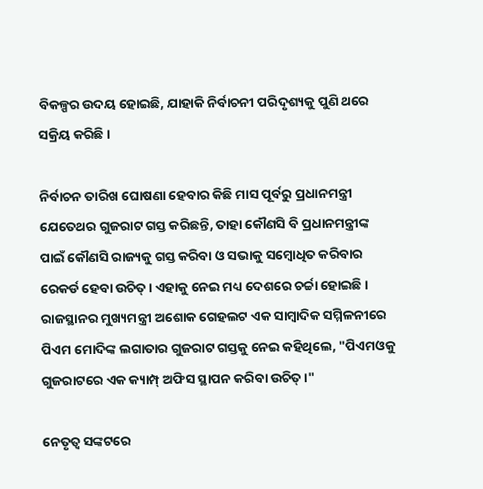ବିକଳ୍ପର ଉଦୟ ହୋଇଛି, ଯାହାକି ନିର୍ବାଚନୀ ପରିଦୃଶ୍ୟକୁ ପୁଣି ଥରେ ସକ୍ରିୟ କରିଛି ।

ନିର୍ବାଚନ ତାରିଖ ଘୋଷଣା ହେବାର କିଛି ମାସ ପୂର୍ବରୁ ପ୍ରଧାନମନ୍ତ୍ରୀ ଯେତେଥର ଗୁଜରାଟ ଗସ୍ତ କରିଛନ୍ତି, ତାହା କୌଣସି ବି ପ୍ରଧାନମନ୍ତ୍ରୀଙ୍କ ପାଇଁ କୌଣସି ରାଜ୍ୟକୁ ଗସ୍ତ କରିବା ଓ ସଭାକୁ ସମ୍ବୋଧିତ କରିବାର ରେକର୍ଡ ହେବା ଉଚିତ୍‌ । ଏହାକୁ ନେଇ ମଧ୍ୟ ଦେଶରେ ଚର୍ଚ୍ଚା ହୋଇଛି । ରାଜସ୍ଥାନର ମୁଖ୍ୟମନ୍ତ୍ରୀ ଅଶୋକ ଗେହଲଟ ଏକ ସାମ୍ବାଦିକ ସମ୍ମିଳନୀରେ ପିଏମ ମୋଦିଙ୍କ ଲଗାତାର ଗୁଜରାଟ ଗସ୍ତକୁ ନେଇ କହିଥିଲେ, "ପିଏମଓକୁ ଗୁଜରାଟରେ ଏକ କ୍ୟାମ୍ପ୍‌ ଅଫିସ ସ୍ଥାପନ କରିବା ଉଚିତ୍‌ ।"

ନେତୃତ୍ବ ସଙ୍କଟରେ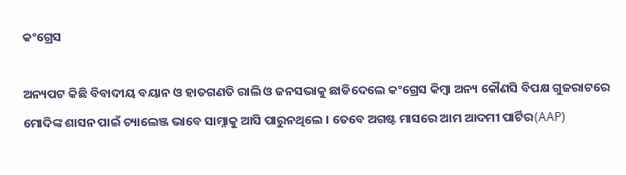କଂଗ୍ରେସ

ଅନ୍ୟପଟ କିଛି ବିବାଦୀୟ ବୟାନ ଓ ହାତଗଣତି ରାଲି ଓ ଜନସଭାକୁ ଛାଡିଦେଲେ କଂଗ୍ରେସ କିମ୍ବା ଅନ୍ୟ କୌଣସି ବିପକ୍ଷ ଗୁଜରାଟରେ ମୋଦିଙ୍କ ଶାସନ ପାଇଁ ଚ୍ୟାଲେଞ୍ଜ ଭାବେ ସାମ୍ନାକୁ ଆସି ପାରୁନଥିଲେ । ତେବେ ଅଗଷ୍ଟ ମାସରେ ଆମ ଆଦମୀ ପାର୍ଟିର(AAP)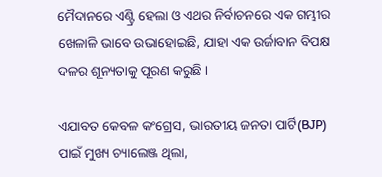ମୈଦାନରେ ଏଣ୍ଟ୍ରି ହେଲା ଓ ଏଥର ନିର୍ବାଚନରେ ଏକ ଗମ୍ଭୀର ଖେଳାଳି ଭାବେ ଉଭାହୋଇଛି, ଯାହା ଏକ ଉର୍ଜାବାନ ବିପକ୍ଷ ଦଳର ଶୂନ୍ୟତାକୁ ପୂରଣ କରୁଛି ।

ଏଯାବତ କେବଳ କଂଗ୍ରେସ, ଭାରତୀୟ ଜନତା ପାର୍ଟି(BJP) ପାଇଁ ମୁଖ୍ୟ ଚ୍ୟାଲେଞ୍ଜ ଥିଲା,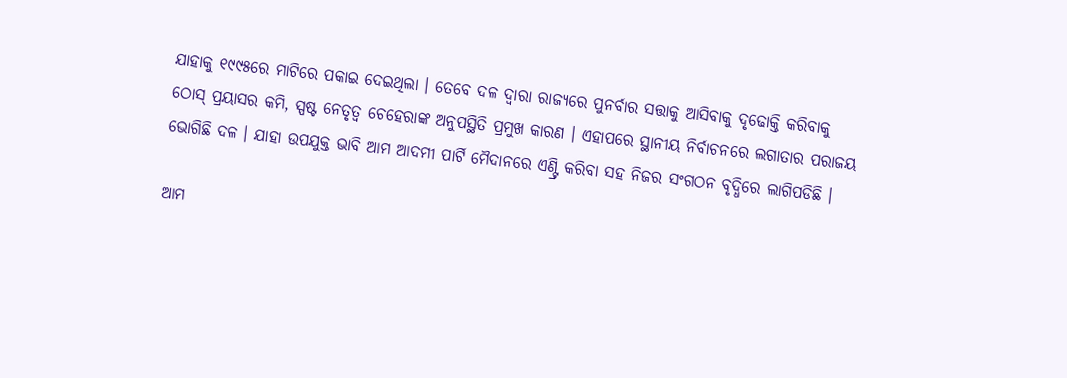ଯାହାକୁ ୧୯୯୫ରେ ମାଟିରେ ପକାଇ ଦେଇଥିଲା । ତେବେ ଦଳ ଦ୍ବାରା ରାଜ୍ୟରେ ପୁନର୍ବାର ସତ୍ତାକୁ ଆସିବାକୁ ଦୃଢୋକ୍ତି କରିବାକୁ ଠୋସ୍‌ ପ୍ରୟାସର କମି, ସ୍ପଷ୍ଟ ନେତୃତ୍ବ ଚେହେରାଙ୍କ ଅନୁପସ୍ଥିତି ପ୍ରମୁଖ କାରଣ । ଏହାପରେ ସ୍ଥାନୀୟ ନିର୍ବାଚନରେ ଲଗାତାର ପରାଜୟ ଭୋଗିଛି ଦଳ । ଯାହା ଉପଯୁକ୍ତ ଭାବି ଆମ ଆଦମୀ ପାର୍ଟି ମୈଦାନରେ ଏଣ୍ଟ୍ରି କରିବା ସହ ନିଜର ସଂଗଠନ ବୃଦ୍ଧିରେ ଲାଗିପଡିଛି ।

ଆମ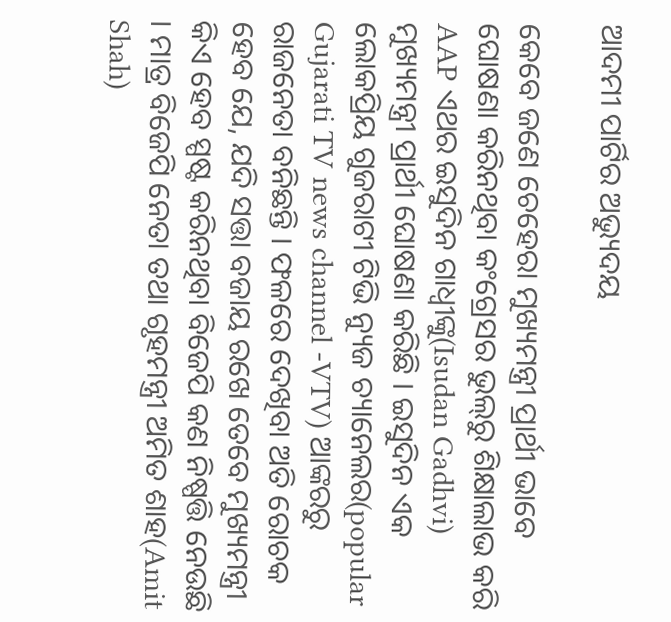ଆଦମୀ ପାର୍ଟିର ଅଭ୍ୟୁଦୟ

କେବେ ଜଣେ ଚେହେରା ମୁଖ୍ୟମନ୍ତ୍ରୀ ପ୍ରାର୍ଥୀ ଭାବେ ଘୋଷଣା କରିନଥିବା କଂଗ୍ରେସର ଭୁଲ୍‌ରୁ ଶିକ୍ଷାଲାଭ କରି AAP ଏଥର ଇସୁଦିନ ଗାଧ୍ବୀଙ୍କୁ(Isudan Gadhvi) ମୁଖ୍ୟମନ୍ତ୍ରୀ ପ୍ରାର୍ଥୀ ଘୋଷଣା କରିଛି । ଇସୁଦିନ ଏକ ଲୋକପ୍ରିୟ ଗୁଜରାଟୀ ଟିଭି ନ୍ୟୁଜ ଚ୍ୟାନେଲର(popular Gujarati TV news channel -VTV) ଆଙ୍କରରୁ ରାଜନେତା ବନିଛନ୍ତି । ଫଳରେ ଦେଖିବା ଅତି ରୋଚକ ହେବ ଯେ, ଯଦି ସତ୍ତା ବଜାୟ ରଖେ ତେବେ ମୁଖ୍ୟମନ୍ତ୍ରୀ କିଏ ହେବ ସ୍ପଷ୍ଟ କରିନଥିବା ବିଜେପି କଣ ନିଷ୍ପତ୍ତି ନେଉଛି । ମାତ୍ର ବିଜେପି ନେତା ତଥା ଗୃହମନ୍ତ୍ରୀ ଅମିତ ଶାହ(Amit Shah)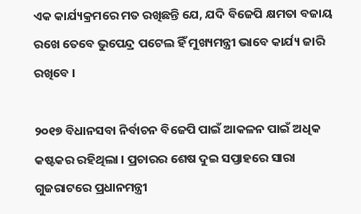ଏକ କାର୍ଯ୍ୟକ୍ରମରେ ମତ ରଖିଛନ୍ତି ଯେ, ଯଦି ବିଜେପି କ୍ଷମତା ବଜାୟ ରଖେ ତେବେ ଭୁପେନ୍ଦ୍ର ପଟେଲ ହିଁ ମୁଖ୍ୟମନ୍ତ୍ରୀ ଭାବେ କାର୍ଯ୍ୟ ଜାରି ରଖିବେ ।

୨୦୧୭ ବିଧାନସବା ନିର୍ବାଚନ ବିଜେପି ପାଇଁ ଆକଳନ ପାଇଁ ଅଧିକ କଷ୍ଟକର ରହିଥିଲା । ପ୍ରଚାରର ଶେଷ ଦୁଇ ସପ୍ତାହରେ ସାରା ଗୁଜରାଟରେ ପ୍ରଧାନମନ୍ତ୍ରୀ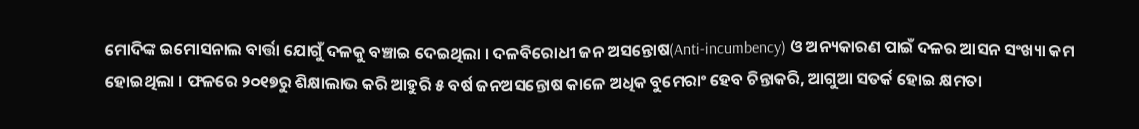ମୋଦିଙ୍କ ଇମୋସନାଲ ବାର୍ତ୍ତା ଯୋଗୁଁ ଦଳକୁ ବଞ୍ଚାଇ ଦେଇଥିଲା । ଦଳବିରୋଧୀ ଜନ ଅସନ୍ତୋଷ(Anti-incumbency) ଓ ଅନ୍ୟକାରଣ ପାଇଁ ଦଳର ଆସନ ସଂଖ୍ୟା କମ ହୋଇଥିଲା । ଫଳରେ ୨୦୧୭ରୁ ଶିକ୍ଷାଲାଭ କରି ଆହୁରି ୫ ବର୍ଷ ଜନଅସନ୍ତୋଷ କାଳେ ଅଧିକ ବୁମେରାଂ ହେବ ଚିନ୍ତାକରି, ଆଗୁଆ ସତର୍କ ହୋଇ କ୍ଷମତା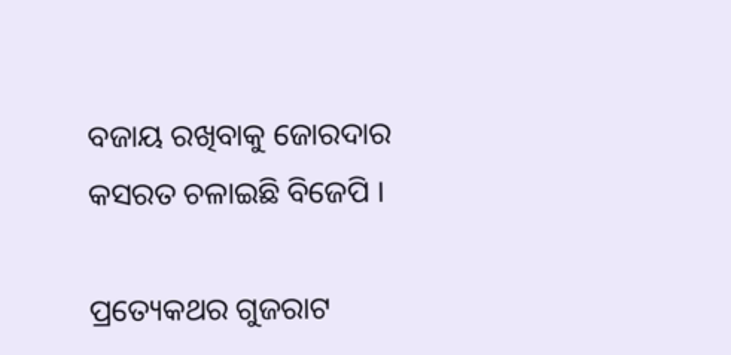ବଜାୟ ରଖିବାକୁ ଜୋରଦାର କସରତ ଚଳାଇଛି ବିଜେପି ।

ପ୍ରତ୍ୟେକଥର ଗୁଜରାଟ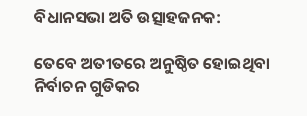ବିଧାନସଭା ଅତି ଉତ୍ସାହଜନକ:

ତେବେ ଅତୀତରେ ଅନୁଷ୍ଠିତ ହୋଇଥିବା ନିର୍ବାଚନ ଗୁଡିକର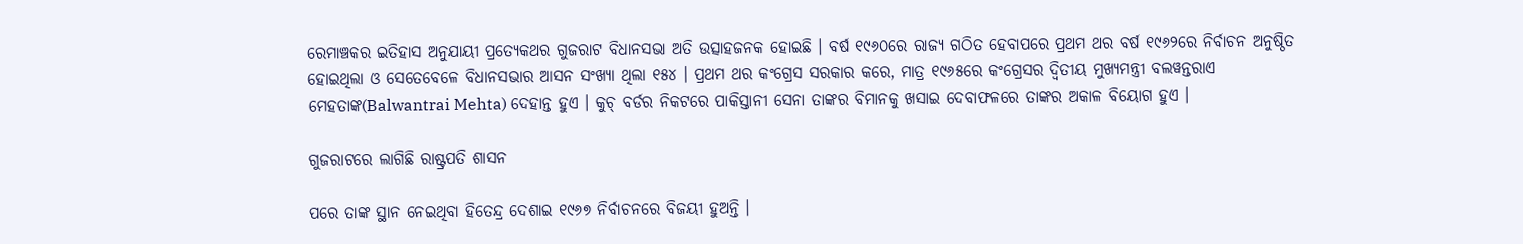ରେମାଞ୍ଚକର ଇତିହାସ ଅନୁଯାୟୀ ପ୍ରତ୍ୟେକଥର ଗୁଜରାଟ ବିଧାନସଭା ଅତି ଉତ୍ସାହଜନକ ହୋଇଛି । ବର୍ଷ ୧୯୬୦ରେ ରାଜ୍ୟ ଗଠିତ ହେବାପରେ ପ୍ରଥମ ଥର ବର୍ଷ ୧୯୬୨ରେ ନିର୍ବାଚନ ଅନୁଷ୍ଠିତ ହୋଇଥିଲା ଓ ସେତେବେଳେ ବିଧାନସଭାର ଆସନ ସଂଖ୍ୟା ଥିଲା ୧୫୪ । ପ୍ରଥମ ଥର କଂଗ୍ରେସ ସରକାର କରେ, ମାତ୍ର ୧୯୬୫ରେ କଂଗ୍ରେସର ଦ୍ବିତୀୟ ମୁଖ୍ୟମନ୍ତ୍ରୀ ବଲୱନ୍ତରାଏ ମେହତାଙ୍କ(Balwantrai Mehta) ଦେହାନ୍ତ ହୁଏ । କୁଚ୍‌ ବର୍ଡର ନିକଟରେ ପାକିସ୍ତାନୀ ସେନା ତାଙ୍କର ବିମାନକୁ ଖସାଇ ଦେବାଫଳରେ ତାଙ୍କର ଅକାଳ ବିୟୋଗ ହୁଏ ।

ଗୁଜରାଟରେ ଲାଗିଛି ରାଷ୍ଟ୍ରପତି ଶାସନ

ପରେ ତାଙ୍କ ସ୍ଥାନ ନେଇଥିବା ହିତେନ୍ଦ୍ର ଦେଶାଇ ୧୯୬୭ ନିର୍ବାଚନରେ ବିଜୟୀ ହୁଅନ୍ତି ।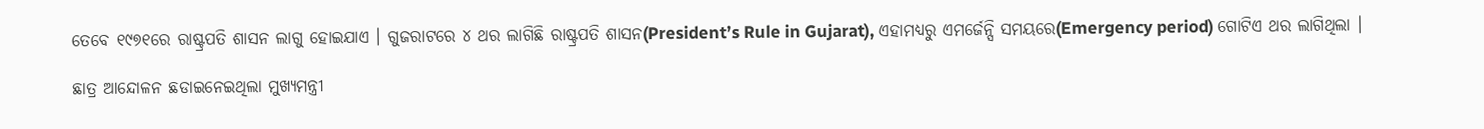ତେବେ ୧୯୭୧ରେ ରାଷ୍ଟ୍ରପତି ଶାସନ ଲାଗୁ ହୋଇଯାଏ । ଗୁଜରାଟରେ ୪ ଥର ଲାଗିଛି ରାଷ୍ଟ୍ରପତି ଶାସନ(President’s Rule in Gujarat), ଏହାମଧ୍ୟରୁ ଏମର୍ଜେନ୍ସି ସମୟରେ(Emergency period) ଗୋଟିଏ ଥର ଲାଗିଥିଲା ।

ଛାତ୍ର ଆନ୍ଦୋଳନ ଛଡାଇନେଇଥିଲା ମୁଖ୍ୟମନ୍ତ୍ରୀ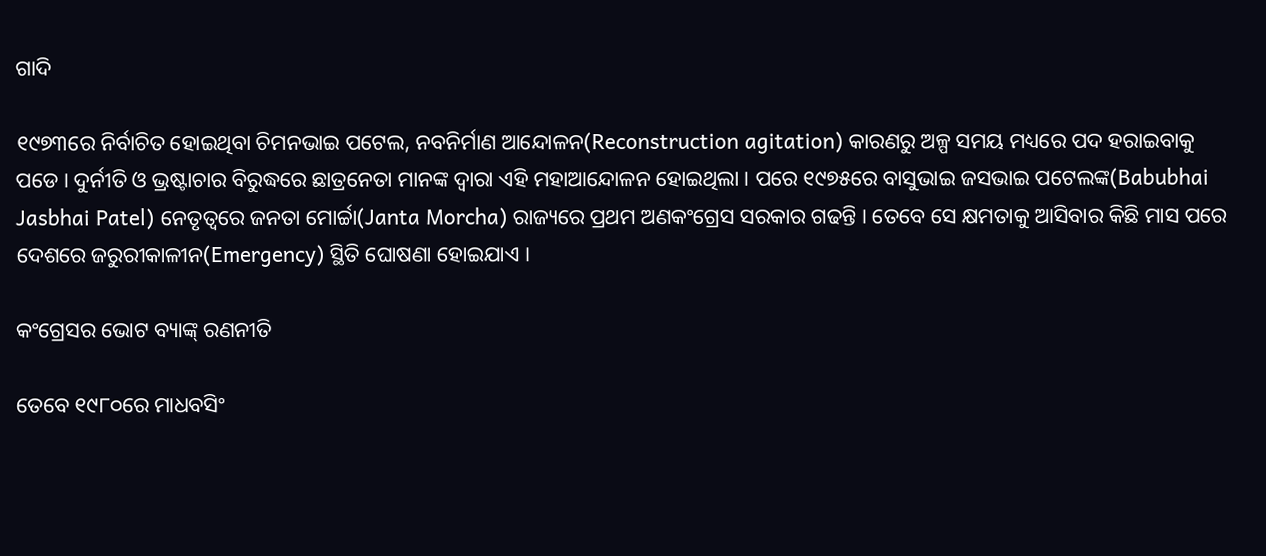ଗାଦି

୧୯୭୩ରେ ନିର୍ବାଚିତ ହୋଇଥିବା ଚିମନଭାଇ ପଟେଲ, ନବନିର୍ମାଣ ଆନ୍ଦୋଳନ(Reconstruction agitation) କାରଣରୁ ଅଳ୍ପ ସମୟ ମଧ୍ୟରେ ପଦ ହରାଇବାକୁ ପଡେ । ଦୁର୍ନୀତି ଓ ଭ୍ରଷ୍ଟାଚାର ବିରୁଦ୍ଧରେ ଛାତ୍ରନେତା ମାନଙ୍କ ଦ୍ବାରା ଏହି ମହାଆନ୍ଦୋଳନ ହୋଇଥିଲା । ପରେ ୧୯୭୫ରେ ବାସୁଭାଇ ଜସଭାଇ ପଟେଲଙ୍କ(Babubhai Jasbhai Patel) ନେତୃତ୍ବରେ ଜନତା ମୋର୍ଚ୍ଚା(Janta Morcha) ରାଜ୍ୟରେ ପ୍ରଥମ ଅଣକଂଗ୍ରେସ ସରକାର ଗଢନ୍ତି । ତେବେ ସେ କ୍ଷମତାକୁ ଆସିବାର କିଛି ମାସ ପରେ ଦେଶରେ ଜରୁରୀକାଳୀନ(Emergency) ସ୍ଥିତି ଘୋଷଣା ହୋଇଯାଏ ।

କଂଗ୍ରେସର ଭୋଟ ବ୍ୟାଙ୍କ୍‌ ରଣନୀତି

ତେବେ ୧୯୮୦ରେ ମାଧବସିଂ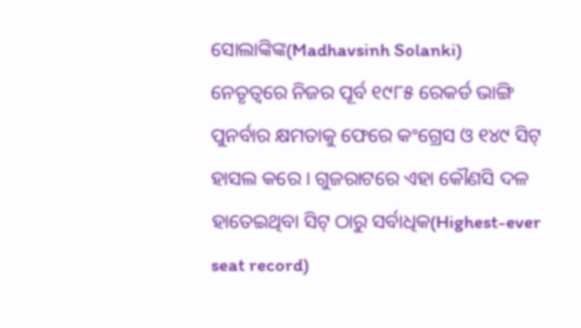ସୋଲାଙ୍କିଙ୍କ(Madhavsinh Solanki) ନେତୃତ୍ବରେ ନିଜର ପୂର୍ବ ୧୯୮୫ ରେକର୍ଡ ଭାଙ୍ଗି ପୁନର୍ବାର କ୍ଷମତାକୁ ଫେରେ କଂଗ୍ରେସ ଓ ୧୪୯ ସିଟ୍‌ ହାସଲ କରେ । ଗୁଜରାଟରେ ଏହା କୌଣସି ଦଳ ହାତେଇଥିବା ସିଟ୍‌ ଠାରୁ ସର୍ବାଧିକ(Highest-ever seat record)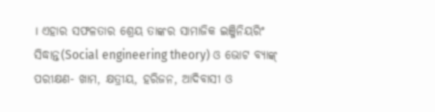। ଏହାର ସଫଳତାର ଶ୍ରେୟ ତାଙ୍କର ସାମାଜିକ ଇଞ୍ଜିନିୟରିଂ ସିଦ୍ଧାନ୍ତ(Social engineering theory) ଓ ଭୋଟ ବ୍ୟାଙ୍କ୍‌ ପରୀକ୍ଷଣ- ଖାମ, କ୍ଷତ୍ରୀୟ, ହରିଜନ, ଆଦିବାସୀ ଓ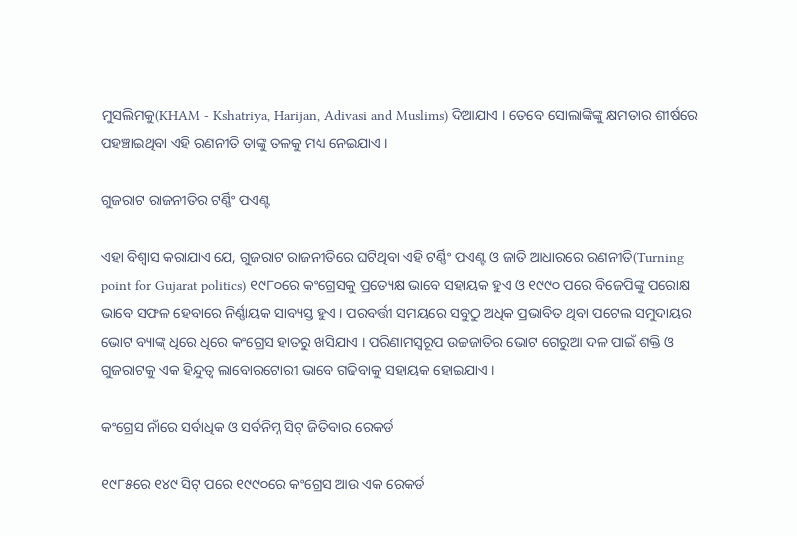ମୁସଲିମକୁ(KHAM - Kshatriya, Harijan, Adivasi and Muslims) ଦିଆଯାଏ । ତେବେ ସୋଲାଙ୍କିଙ୍କୁ କ୍ଷମତାର ଶୀର୍ଷରେ ପହଞ୍ଚାଇଥିବା ଏହି ରଣନୀତି ତାଙ୍କୁ ତଳକୁ ମଧ୍ୟ ନେଇଯାଏ ।

ଗୁଜରାଟ ରାଜନୀତିର ଟର୍ଣ୍ଣିଂ ପଏଣ୍ଟ

ଏହା ବିଶ୍ବାସ କରାଯାଏ ଯେ, ଗୁଜରାଟ ରାଜନୀତିରେ ଘଟିଥିବା ଏହି ଟର୍ଣ୍ଣିଂ ପଏଣ୍ଟ ଓ ଜାତି ଆଧାରରେ ରଣନୀତି(Turning point for Gujarat politics) ୧୯୮୦ରେ କଂଗ୍ରେସକୁ ପ୍ରତ୍ୟେକ୍ଷ ଭାବେ ସହାୟକ ହୁଏ ଓ ୧୯୯୦ ପରେ ବିଜେପିଙ୍କୁ ପରୋକ୍ଷ ଭାବେ ସଫଳ ହେବାରେ ନିର୍ଣ୍ଣାୟକ ସାବ୍ୟସ୍ତ ହୁଏ । ପରବର୍ତ୍ତୀ ସମୟରେ ସବୁଠୁ ଅଧିକ ପ୍ରଭାବିତ ଥିବା ପଟେଲ ସମୁଦାୟର ଭୋଟ ବ୍ୟାଙ୍କ୍‌ ଧିରେ ଧିରେ କଂଗ୍ରେସ ହାତରୁ ଖସିଯାଏ । ପରିଣାମସ୍ବରୂପ ଉଚ୍ଚଜାତିର ଭୋଟ ଗେରୁଆ ଦଳ ପାଇଁ ଶକ୍ତି ଓ ଗୁଜରାଟକୁ ଏକ ହିନ୍ଦୁତ୍ବ ଲାବୋରଟୋରୀ ଭାବେ ଗଢିବାକୁ ସହାୟକ ହୋଇଯାଏ ।

କଂଗ୍ରେସ ନାଁରେ ସର୍ବାଧିକ ଓ ସର୍ବନିମ୍ନ ସିଟ୍‌ ଜିତିବାର ରେକର୍ଡ

୧୯୮୫ରେ ୧୪୯ ସିଟ୍‌ ପରେ ୧୯୯୦ରେ କଂଗ୍ରେସ ଆଉ ଏକ ରେକର୍ଡ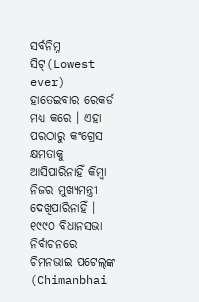ସର୍ବନିମ୍ନ ସିଟ୍‌(Lowest ever) ହାତେଇବାର ରେକର୍ଡ ମଧ୍ୟ କରେ । ଏହା ପରଠାରୁ କଂଗ୍ରେସ କ୍ଷମତାକୁ ଆସିପାରିନାହିଁ କିମ୍ବା ନିଜର ମୁଖ୍ୟମନ୍ତ୍ରୀ ଦେଖିପାରିନାହିଁ । ୧୯୯୦ ବିଧାନସଭା ନିର୍ବାଚନରେ ଚିମନଭାଇ ପଟେଲ୍‌ଙ୍କ (Chimanbhai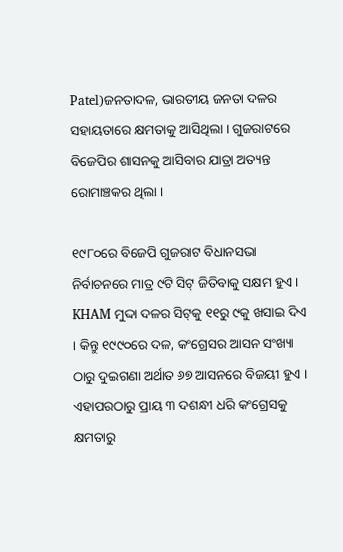Patel)ଜନତାଦଳ, ଭାରତୀୟ ଜନତା ଦଳର ସହାୟତାରେ କ୍ଷମତାକୁ ଆସିଥିଲା । ଗୁଜରାଟରେ ବିଜେପିର ଶାସନକୁ ଆସିବାର ଯାତ୍ରା ଅତ୍ୟନ୍ତ ରୋମାଞ୍ଚକର ଥିଲା ।

୧୯୮୦ରେ ବିଜେପି ଗୁଜରାଟ ବିଧାନସଭା ନିର୍ବାଚନରେ ମାତ୍ର ୯ଟି ସିଟ୍‌ ଜିତିବାକୁ ସକ୍ଷମ ହୁଏ । KHAM ମୁଦ୍ଦା ଦଳର ସିଟ୍‌କୁ ୧୧ରୁ ୯କୁ ଖସାଇ ଦିଏ । କିନ୍ତୁ ୧୯୯୦ରେ ଦଳ, କଂଗ୍ରେସର ଆସନ ସଂଖ୍ୟା ଠାରୁ ଦୁଇଗଣା ଅର୍ଥାତ ୬୭ ଆସନରେ ବିଜୟୀ ହୁଏ । ଏହାପରଠାରୁ ପ୍ରାୟ ୩ ଦଶନ୍ଧୀ ଧରି କଂଗ୍ରେସକୁ କ୍ଷମତାରୁ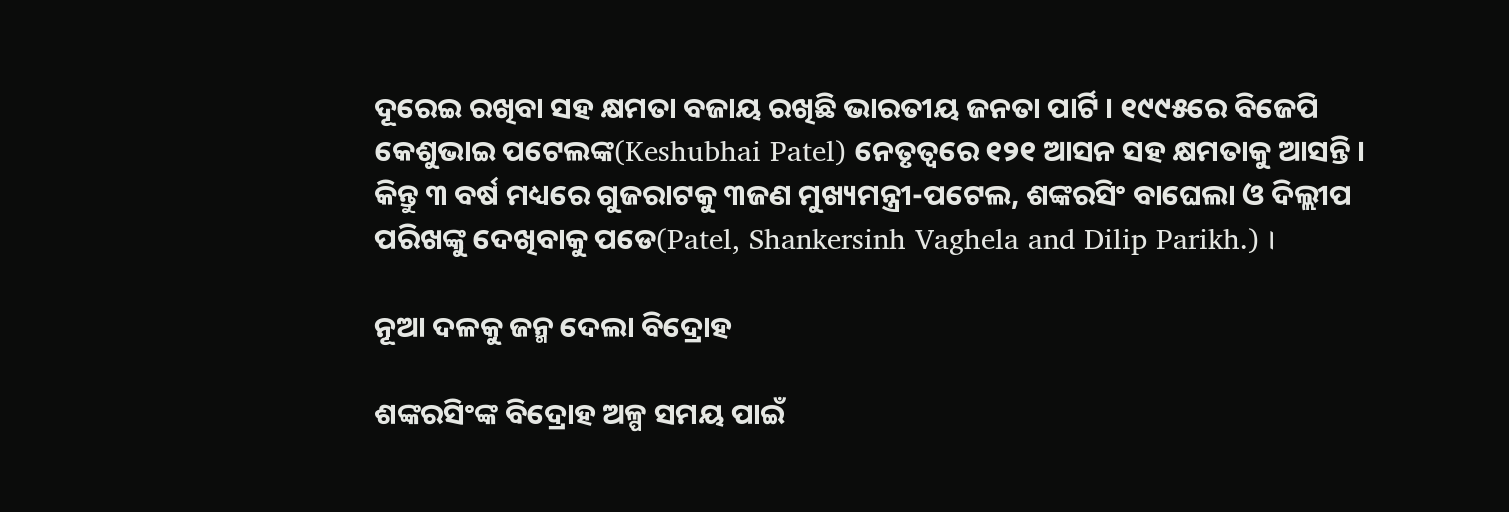ଦୂରେଇ ରଖିବା ସହ କ୍ଷମତା ବଜାୟ ରଖିଛି ଭାରତୀୟ ଜନତା ପାର୍ଟି । ୧୯୯୫ରେ ବିଜେପି କେଶୁଭାଇ ପଟେଲଙ୍କ(Keshubhai Patel) ନେତୃତ୍ବରେ ୧୨୧ ଆସନ ସହ କ୍ଷମତାକୁ ଆସନ୍ତି । କିନ୍ତୁ ୩ ବର୍ଷ ମଧ୍ୟରେ ଗୁଜରାଟକୁ ୩ଜଣ ମୁଖ୍ୟମନ୍ତ୍ରୀ-ପଟେଲ, ଶଙ୍କରସିଂ ବାଘେଲା ଓ ଦିଲ୍ଲୀପ ପରିଖଙ୍କୁ ଦେଖିବାକୁ ପଡେ(Patel, Shankersinh Vaghela and Dilip Parikh.) ।

ନୂଆ ଦଳକୁ ଜନ୍ମ ଦେଲା ବିଦ୍ରୋହ

ଶଙ୍କରସିଂଙ୍କ ବିଦ୍ରୋହ ଅଳ୍ପ ସମୟ ପାଇଁ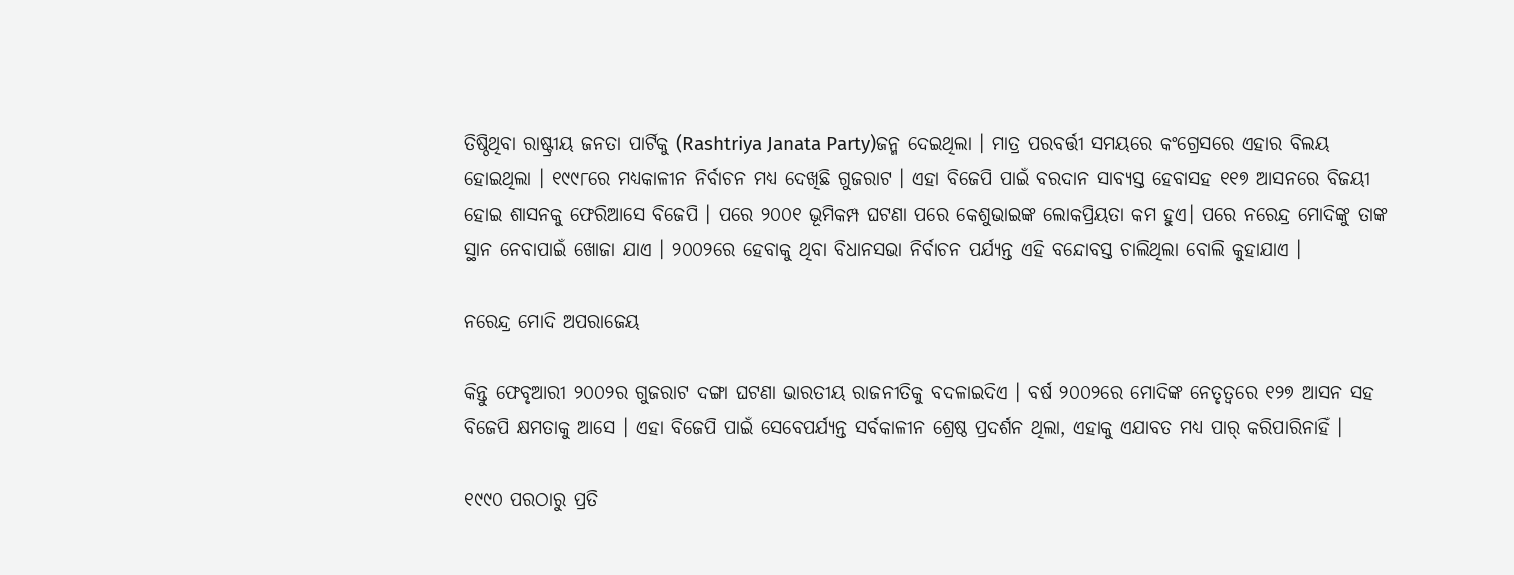ତିଷ୍ଠିଥିବା ରାଷ୍ଟ୍ରୀୟ ଜନତା ପାର୍ଟିକୁ (Rashtriya Janata Party)ଜନ୍ମ ଦେଇଥିଲା । ମାତ୍ର ପରବର୍ତ୍ତୀ ସମୟରେ କଂଗ୍ରେସରେ ଏହାର ବିଲୟ ହୋଇଥିଲା । ୧୯୯୮ରେ ମଧ୍ୟକାଳୀନ ନିର୍ବାଚନ ମଧ୍ୟ ଦେଖିଛି ଗୁଜରାଟ । ଏହା ବିଜେପି ପାଇଁ ବରଦାନ ସାବ୍ୟସ୍ତ ହେବାସହ ୧୧୭ ଆସନରେ ବିଜୟୀ ହୋଇ ଶାସନକୁ ଫେରିଆସେ ବିଜେପି । ପରେ ୨୦୦୧ ଭୂମିକମ୍ପ ଘଟଣା ପରେ କେଶୁଭାଇଙ୍କ ଲୋକପ୍ରିୟତା କମ ହୁଏ। ପରେ ନରେନ୍ଦ୍ର ମୋଦିଙ୍କୁ ତାଙ୍କ ସ୍ଥାନ ନେବାପାଇଁ ଖୋଜା ଯାଏ । ୨୦୦୨ରେ ହେବାକୁ ଥିବା ବିଧାନସଭା ନିର୍ବାଚନ ପର୍ଯ୍ୟନ୍ତ ଏହି ବନ୍ଦୋବସ୍ତ ଚାଲିଥିଲା ବୋଲି କୁହାଯାଏ ।

ନରେନ୍ଦ୍ର ମୋଦି ଅପରାଜେୟ

କିନ୍ତୁ ଫେବୃଆରୀ ୨୦୦୨ର ଗୁଜରାଟ ଦଙ୍ଗା ଘଟଣା ଭାରତୀୟ ରାଜନୀତିକୁ ବଦଳାଇଦିଏ । ବର୍ଷ ୨୦୦୨ରେ ମୋଦିଙ୍କ ନେତୃତ୍ବରେ ୧୨୭ ଆସନ ସହ ବିଜେପି କ୍ଷମତାକୁ ଆସେ । ଏହା ବିଜେପି ପାଇଁ ସେବେପର୍ଯ୍ୟନ୍ତ ସର୍ବକାଳୀନ ଶ୍ରେଷ୍ଠ ପ୍ରଦର୍ଶନ ଥିଲା, ଏହାକୁ ଏଯାବତ ମଧ୍ୟ ପାର୍‌ କରିପାରିନାହିଁ ।

୧୯୯୦ ପରଠାରୁ ପ୍ରତି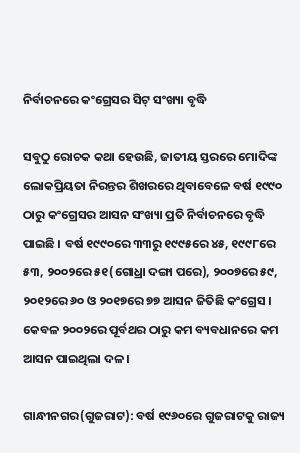ନିର୍ବାଚନରେ କଂଗ୍ରେସର ସିଟ୍‌ ସଂଖ୍ୟା ବୃଦ୍ଧି

ସବୁଠୁ ରୋଚକ କଥା ହେଉଛି, ଜାତୀୟ ସ୍ତରରେ ମୋଦିଙ୍କ ଲୋକପ୍ରିୟତା ନିରନ୍ତର ଶିଖରରେ ଥିବାବେଳେ ବର୍ଷ ୧୯୯୦ ଠାରୁ କଂଗ୍ରେସର ଆସନ ସଂଖ୍ୟା ପ୍ରତି ନିର୍ବାଚନରେ ବୃଦ୍ଧି ପାଇଛି । ବର୍ଷ ୧୯୯୦ରେ ୩୩ରୁ ୧୯୯୫ରେ ୪୫, ୧୯୯୮ରେ ୫୩, ୨୦୦୨ରେ ୫୧(ଗୋଧ୍ରା ଦଙ୍ଗା ପରେ), ୨୦୦୭ରେ ୫୯, ୨୦୧୨ରେ ୬୦ ଓ ୨୦୧୭ରେ ୭୭ ଆସନ ଜିତିଛି କଂଗ୍ରେସ । କେବଳ ୨୦୦୨ରେ ପୂର୍ବଥର ଠାରୁ କମ ବ୍ୟବଧାନରେ କମ ଆସନ ପାଇଥିଲା ଦଳ ।

ଗାନ୍ଧୀନଗର(ଗୁଜରାଟ): ବର୍ଷ ୧୯୬୦ରେ ଗୁଜରାଟକୁ ରାଜ୍ୟ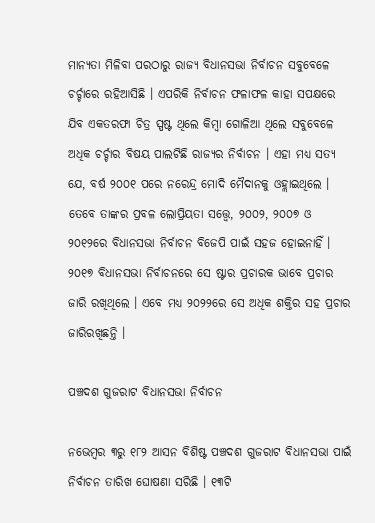ମାନ୍ୟତା ମିଳିବା ପରଠାରୁ ରାଜ୍ୟ ବିଧାନସଭା ନିର୍ବାଚନ ସବୁବେଳେ ଚର୍ଚ୍ଚାରେ ରହିଆସିଛି । ଏପରିକି ନିର୍ବାଚନ ଫଳାଫଳ କାହା ସପକ୍ଷରେ ଯିବ ଏକତରଫା ଚିତ୍ର ସ୍ପଷ୍ଟ ଥିଲେ କିମ୍ବା ଗୋଳିଆ ଥିଲେ ସବୁବେଳେ ଅଧିକ ଚର୍ଚ୍ଚାର ବିଷୟ ପାଲଟିଛି ରାଜ୍ୟର ନିର୍ବାଚନ । ଏହା ମଧ୍ୟ ସତ୍ୟ ଯେ, ବର୍ଷ ୨୦୦୧ ପରେ ନରେନ୍ଦ୍ର ମୋଦି ମୈଦାନକୁ ଓହ୍ଲାଇଥିଲେ । ତେବେ ତାଙ୍କର ପ୍ରବଳ ଲୋପ୍ରିୟତା ସତ୍ତ୍ବେ, ୨୦୦୨, ୨୦୦୭ ଓ ୨୦୧୨ରେ ବିଧାନସଭା ନିର୍ବାଚନ ବିଜେପି ପାଇଁ ସହଜ ହୋଇନାହିଁ । ୨୦୧୭ ବିଧାନସଭା ନିର୍ବାଚନରେ ସେ ଷ୍ଟାର ପ୍ରଚାରକ ଭାବେ ପ୍ରଚାର ଜାରି ରଖିଥିଲେ । ଏବେ ମଧ୍ୟ ୨୦୨୨ରେ ସେ ଅଧିକ ଶକ୍ତିର ସହ ପ୍ରଚାର ଜାରିରଖିଛନ୍ତି ।

ପଞ୍ଚଦଶ ଗୁଜରାଟ ବିଧାନସଭା ନିର୍ବାଚନ

ନଭେମ୍ବର ୩ରୁ ୧୮୨ ଆସନ ବିଶିଷ୍ଟ ପଞ୍ଚଦଶ ଗୁଜରାଟ ବିଧାନସଭା ପାଇଁ ନିର୍ବାଚନ ତାରିଖ ଘୋଷଣା ସରିଛି । ୧୩ଟି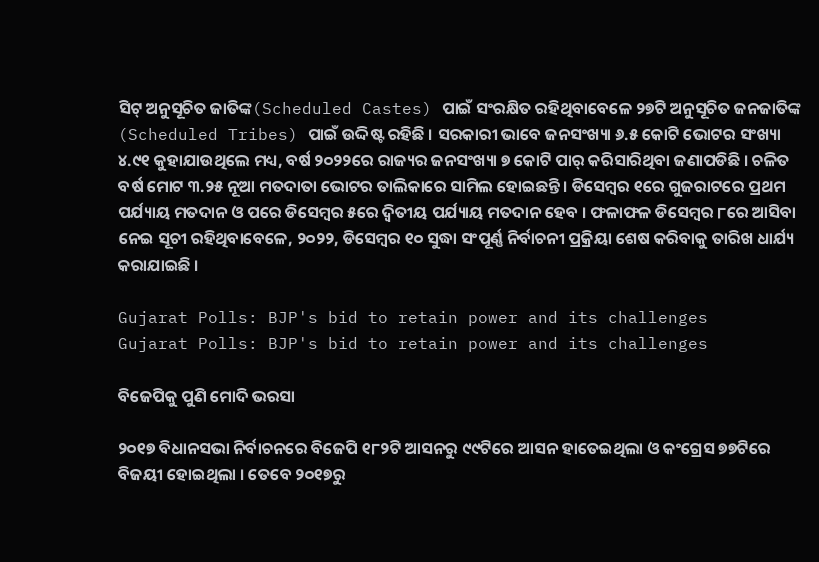ସିଟ୍‌ ଅନୁସୂଚିତ ଜାତିଙ୍କ(Scheduled Castes) ପାଇଁ ସଂରକ୍ଷିତ ରହିଥିବାବେଳେ ୨୭ଟି ଅନୁସୂଚିତ ଜନଜାତିଙ୍କ (Scheduled Tribes) ପାଇଁ ଉଦ୍ଦିଷ୍ଟ ରହିଛି । ସରକାରୀ ଭାବେ ଜନସଂଖ୍ୟା ୬.୫ କୋଟି ଭୋଟର ସଂଖ୍ୟା ୪.୯୧ କୁହାଯାଉଥିଲେ ମଧ୍ୟ, ବର୍ଷ ୨୦୨୨ରେ ରାଜ୍ୟର ଜନସଂଖ୍ୟା ୭ କୋଟି ପାର୍‌ କରିସାରିଥିବା ଜଣାପଡିଛି । ଚଳିତ ବର୍ଷ ମୋଟ ୩.୨୫ ନୂଆ ମତଦାତା ଭୋଟର ତାଲିକାରେ ସାମିଲ ହୋଇଛନ୍ତି । ଡିସେମ୍ବର ୧ରେ ଗୁଜରାଟରେ ପ୍ରଥମ ପର୍ଯ୍ୟାୟ ମତଦାନ ଓ ପରେ ଡିସେମ୍ବର ୫ରେ ଦ୍ବିତୀୟ ପର୍ଯ୍ୟାୟ ମତଦାନ ହେବ । ଫଳାଫଳ ଡିସେମ୍ବର ୮ରେ ଆସିବା ନେଇ ସୂଚୀ ରହିଥିବାବେଳେ, ୨୦୨୨, ଡିସେମ୍ବର ୧୦ ସୁଦ୍ଧା ସଂପୂର୍ଣ୍ଣ ନିର୍ବାଚନୀ ପ୍ରକ୍ରିୟା ଶେଷ କରିବାକୁ ତାରିଖ ଧାର୍ଯ୍ୟ କରାଯାଇଛି ।

Gujarat Polls: BJP's bid to retain power and its challenges
Gujarat Polls: BJP's bid to retain power and its challenges

ବିଜେପିକୁ ପୁଣି ମୋଦି ଭରସା

୨୦୧୭ ବିଧାନସଭା ନିର୍ବାଚନରେ ବିଜେପି ୧୮୨ଟି ଆସନରୁ ୯୯ଟିରେ ଆସନ ହାତେଇଥିଲା ଓ କଂଗ୍ରେସ ୭୭ଟିରେ ବିଜୟୀ ହୋଇଥିଲା । ତେବେ ୨୦୧୭ରୁ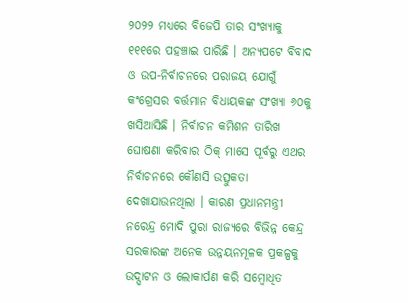୨୦୨୨ ମଧ୍ୟରେ ବିଜେପି ତାର ସଂଖ୍ୟାକୁ ୧୧୧ରେ ପହଞ୍ଚାଇ ପାରିଛି । ଅନ୍ୟପଟେ ବିବାଦ ଓ ଉପ-ନିର୍ବାଚନରେ ପରାଜୟ ଯୋଗୁଁ କଂଗ୍ରେସର ବର୍ତ୍ତମାନ ବିଧାୟକଙ୍କ ସଂଖ୍ୟା ୬୦କୁ ଖସିଆସିଛି । ନିର୍ବାଚନ କମିଶନ ତାରିଖ ଘୋଷଣା କରିବାର ଠିକ୍‌ ମାସେ ପୂର୍ବରୁ ଏଥର ନିର୍ବାଚନରେ କୌଣସି ଉତ୍ସୁକତା ଦେଖାଯାଉନଥିଲା । କାରଣ ପ୍ରଧାନମନ୍ତ୍ରୀ ନରେନ୍ଦ୍ର ମୋଦି ପୁରା ରାଜ୍ୟରେ ବିଭିନ୍ନ କେନ୍ଦ୍ର ସରକାରଙ୍କ ଅନେକ ଉନ୍ନୟନମୂଳକ ପ୍ରକଳ୍ପକୁ ଉଦ୍ଘାଟନ ଓ ଲୋକାର୍ପଣ କରି ସମ୍ବୋଧିତ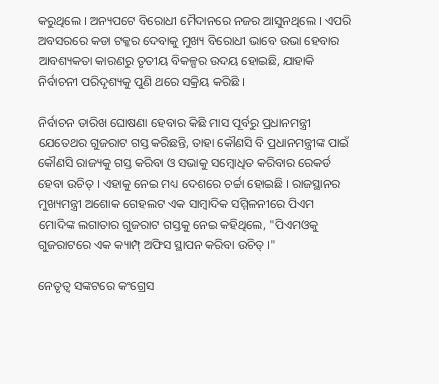କରୁଥିଲେ । ଅନ୍ୟପଟେ ବିରୋଧୀ ମୈଦାନରେ ନଜର ଆସୁନଥିଲେ । ଏପରି ଅବସରରେ କଡା ଟକ୍କର ଦେବାକୁ ମୁଖ୍ୟ ବିରୋଧୀ ଭାବେ ଉଭା ହେବାର ଆବଶ୍ୟକତା କାରଣରୁ ତୃତୀୟ ବିକଳ୍ପର ଉଦୟ ହୋଇଛି, ଯାହାକି ନିର୍ବାଚନୀ ପରିଦୃଶ୍ୟକୁ ପୁଣି ଥରେ ସକ୍ରିୟ କରିଛି ।

ନିର୍ବାଚନ ତାରିଖ ଘୋଷଣା ହେବାର କିଛି ମାସ ପୂର୍ବରୁ ପ୍ରଧାନମନ୍ତ୍ରୀ ଯେତେଥର ଗୁଜରାଟ ଗସ୍ତ କରିଛନ୍ତି, ତାହା କୌଣସି ବି ପ୍ରଧାନମନ୍ତ୍ରୀଙ୍କ ପାଇଁ କୌଣସି ରାଜ୍ୟକୁ ଗସ୍ତ କରିବା ଓ ସଭାକୁ ସମ୍ବୋଧିତ କରିବାର ରେକର୍ଡ ହେବା ଉଚିତ୍‌ । ଏହାକୁ ନେଇ ମଧ୍ୟ ଦେଶରେ ଚର୍ଚ୍ଚା ହୋଇଛି । ରାଜସ୍ଥାନର ମୁଖ୍ୟମନ୍ତ୍ରୀ ଅଶୋକ ଗେହଲଟ ଏକ ସାମ୍ବାଦିକ ସମ୍ମିଳନୀରେ ପିଏମ ମୋଦିଙ୍କ ଲଗାତାର ଗୁଜରାଟ ଗସ୍ତକୁ ନେଇ କହିଥିଲେ, "ପିଏମଓକୁ ଗୁଜରାଟରେ ଏକ କ୍ୟାମ୍ପ୍‌ ଅଫିସ ସ୍ଥାପନ କରିବା ଉଚିତ୍‌ ।"

ନେତୃତ୍ବ ସଙ୍କଟରେ କଂଗ୍ରେସ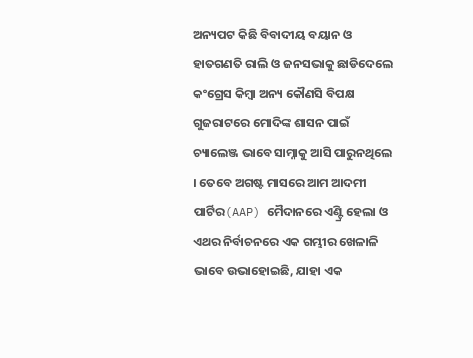ଅନ୍ୟପଟ କିଛି ବିବାଦୀୟ ବୟାନ ଓ ହାତଗଣତି ରାଲି ଓ ଜନସଭାକୁ ଛାଡିଦେଲେ କଂଗ୍ରେସ କିମ୍ବା ଅନ୍ୟ କୌଣସି ବିପକ୍ଷ ଗୁଜରାଟରେ ମୋଦିଙ୍କ ଶାସନ ପାଇଁ ଚ୍ୟାଲେଞ୍ଜ ଭାବେ ସାମ୍ନାକୁ ଆସି ପାରୁନଥିଲେ । ତେବେ ଅଗଷ୍ଟ ମାସରେ ଆମ ଆଦମୀ ପାର୍ଟିର(AAP) ମୈଦାନରେ ଏଣ୍ଟ୍ରି ହେଲା ଓ ଏଥର ନିର୍ବାଚନରେ ଏକ ଗମ୍ଭୀର ଖେଳାଳି ଭାବେ ଉଭାହୋଇଛି, ଯାହା ଏକ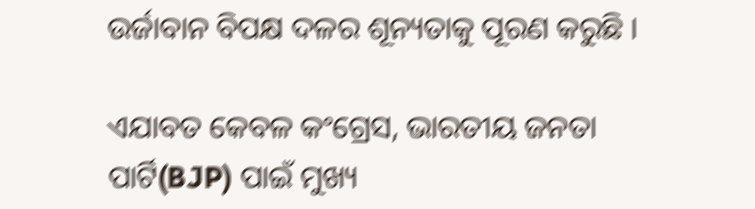ଉର୍ଜାବାନ ବିପକ୍ଷ ଦଳର ଶୂନ୍ୟତାକୁ ପୂରଣ କରୁଛି ।

ଏଯାବତ କେବଳ କଂଗ୍ରେସ, ଭାରତୀୟ ଜନତା ପାର୍ଟି(BJP) ପାଇଁ ମୁଖ୍ୟ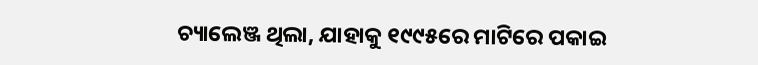ଚ୍ୟାଲେଞ୍ଜ ଥିଲା, ଯାହାକୁ ୧୯୯୫ରେ ମାଟିରେ ପକାଇ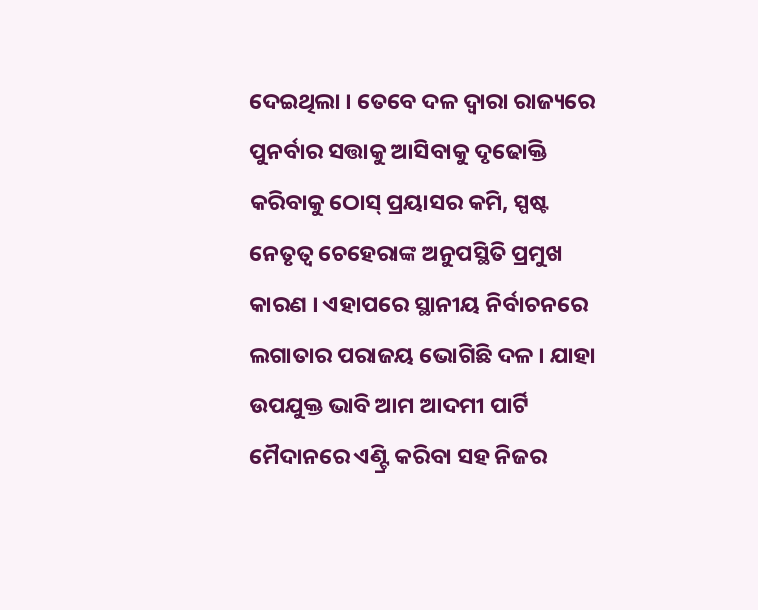ଦେଇଥିଲା । ତେବେ ଦଳ ଦ୍ବାରା ରାଜ୍ୟରେ ପୁନର୍ବାର ସତ୍ତାକୁ ଆସିବାକୁ ଦୃଢୋକ୍ତି କରିବାକୁ ଠୋସ୍‌ ପ୍ରୟାସର କମି, ସ୍ପଷ୍ଟ ନେତୃତ୍ବ ଚେହେରାଙ୍କ ଅନୁପସ୍ଥିତି ପ୍ରମୁଖ କାରଣ । ଏହାପରେ ସ୍ଥାନୀୟ ନିର୍ବାଚନରେ ଲଗାତାର ପରାଜୟ ଭୋଗିଛି ଦଳ । ଯାହା ଉପଯୁକ୍ତ ଭାବି ଆମ ଆଦମୀ ପାର୍ଟି ମୈଦାନରେ ଏଣ୍ଟ୍ରି କରିବା ସହ ନିଜର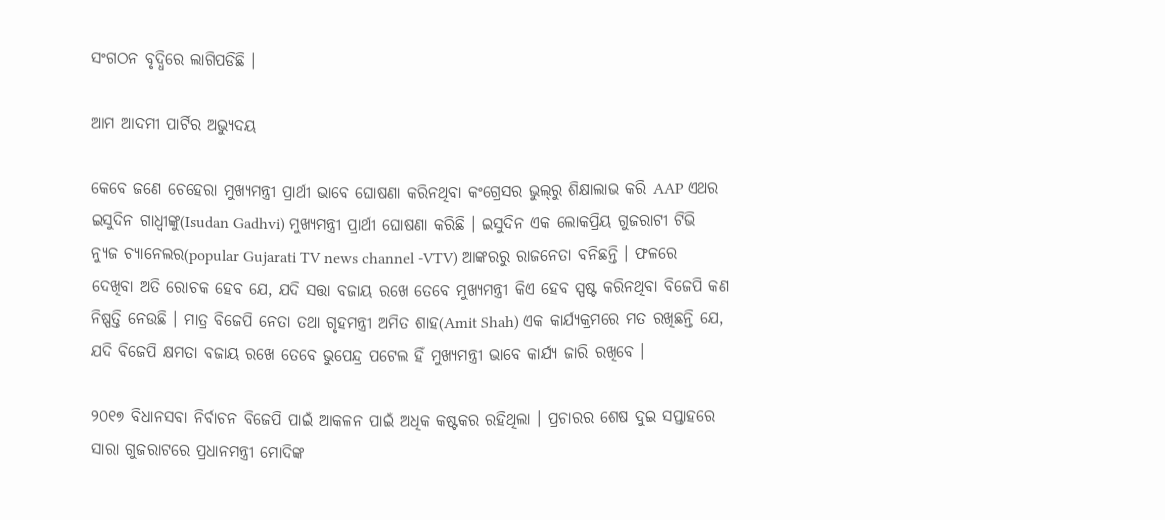ସଂଗଠନ ବୃଦ୍ଧିରେ ଲାଗିପଡିଛି ।

ଆମ ଆଦମୀ ପାର୍ଟିର ଅଭ୍ୟୁଦୟ

କେବେ ଜଣେ ଚେହେରା ମୁଖ୍ୟମନ୍ତ୍ରୀ ପ୍ରାର୍ଥୀ ଭାବେ ଘୋଷଣା କରିନଥିବା କଂଗ୍ରେସର ଭୁଲ୍‌ରୁ ଶିକ୍ଷାଲାଭ କରି AAP ଏଥର ଇସୁଦିନ ଗାଧ୍ବୀଙ୍କୁ(Isudan Gadhvi) ମୁଖ୍ୟମନ୍ତ୍ରୀ ପ୍ରାର୍ଥୀ ଘୋଷଣା କରିଛି । ଇସୁଦିନ ଏକ ଲୋକପ୍ରିୟ ଗୁଜରାଟୀ ଟିଭି ନ୍ୟୁଜ ଚ୍ୟାନେଲର(popular Gujarati TV news channel -VTV) ଆଙ୍କରରୁ ରାଜନେତା ବନିଛନ୍ତି । ଫଳରେ ଦେଖିବା ଅତି ରୋଚକ ହେବ ଯେ, ଯଦି ସତ୍ତା ବଜାୟ ରଖେ ତେବେ ମୁଖ୍ୟମନ୍ତ୍ରୀ କିଏ ହେବ ସ୍ପଷ୍ଟ କରିନଥିବା ବିଜେପି କଣ ନିଷ୍ପତ୍ତି ନେଉଛି । ମାତ୍ର ବିଜେପି ନେତା ତଥା ଗୃହମନ୍ତ୍ରୀ ଅମିତ ଶାହ(Amit Shah) ଏକ କାର୍ଯ୍ୟକ୍ରମରେ ମତ ରଖିଛନ୍ତି ଯେ, ଯଦି ବିଜେପି କ୍ଷମତା ବଜାୟ ରଖେ ତେବେ ଭୁପେନ୍ଦ୍ର ପଟେଲ ହିଁ ମୁଖ୍ୟମନ୍ତ୍ରୀ ଭାବେ କାର୍ଯ୍ୟ ଜାରି ରଖିବେ ।

୨୦୧୭ ବିଧାନସବା ନିର୍ବାଚନ ବିଜେପି ପାଇଁ ଆକଳନ ପାଇଁ ଅଧିକ କଷ୍ଟକର ରହିଥିଲା । ପ୍ରଚାରର ଶେଷ ଦୁଇ ସପ୍ତାହରେ ସାରା ଗୁଜରାଟରେ ପ୍ରଧାନମନ୍ତ୍ରୀ ମୋଦିଙ୍କ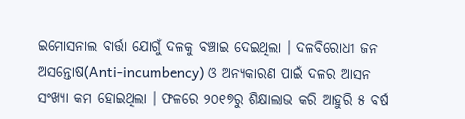ଇମୋସନାଲ ବାର୍ତ୍ତା ଯୋଗୁଁ ଦଳକୁ ବଞ୍ଚାଇ ଦେଇଥିଲା । ଦଳବିରୋଧୀ ଜନ ଅସନ୍ତୋଷ(Anti-incumbency) ଓ ଅନ୍ୟକାରଣ ପାଇଁ ଦଳର ଆସନ ସଂଖ୍ୟା କମ ହୋଇଥିଲା । ଫଳରେ ୨୦୧୭ରୁ ଶିକ୍ଷାଲାଭ କରି ଆହୁରି ୫ ବର୍ଷ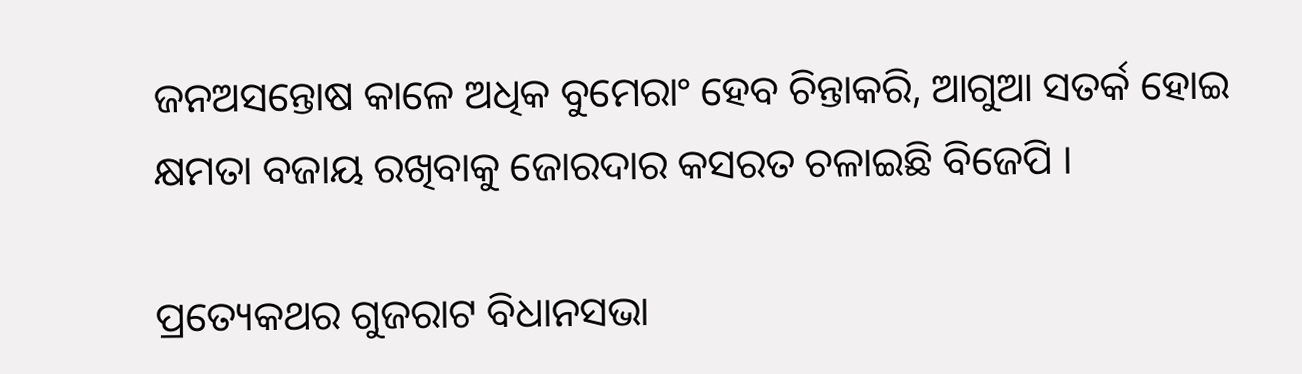ଜନଅସନ୍ତୋଷ କାଳେ ଅଧିକ ବୁମେରାଂ ହେବ ଚିନ୍ତାକରି, ଆଗୁଆ ସତର୍କ ହୋଇ କ୍ଷମତା ବଜାୟ ରଖିବାକୁ ଜୋରଦାର କସରତ ଚଳାଇଛି ବିଜେପି ।

ପ୍ରତ୍ୟେକଥର ଗୁଜରାଟ ବିଧାନସଭା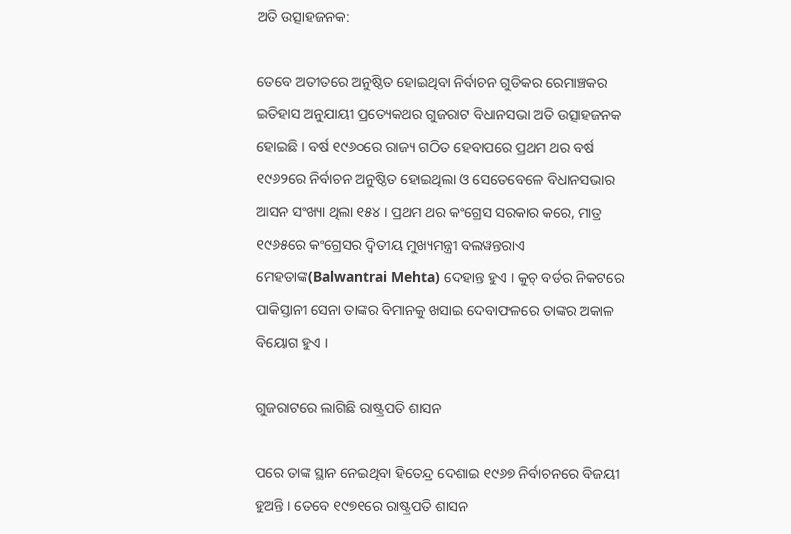ଅତି ଉତ୍ସାହଜନକ:

ତେବେ ଅତୀତରେ ଅନୁଷ୍ଠିତ ହୋଇଥିବା ନିର୍ବାଚନ ଗୁଡିକର ରେମାଞ୍ଚକର ଇତିହାସ ଅନୁଯାୟୀ ପ୍ରତ୍ୟେକଥର ଗୁଜରାଟ ବିଧାନସଭା ଅତି ଉତ୍ସାହଜନକ ହୋଇଛି । ବର୍ଷ ୧୯୬୦ରେ ରାଜ୍ୟ ଗଠିତ ହେବାପରେ ପ୍ରଥମ ଥର ବର୍ଷ ୧୯୬୨ରେ ନିର୍ବାଚନ ଅନୁଷ୍ଠିତ ହୋଇଥିଲା ଓ ସେତେବେଳେ ବିଧାନସଭାର ଆସନ ସଂଖ୍ୟା ଥିଲା ୧୫୪ । ପ୍ରଥମ ଥର କଂଗ୍ରେସ ସରକାର କରେ, ମାତ୍ର ୧୯୬୫ରେ କଂଗ୍ରେସର ଦ୍ବିତୀୟ ମୁଖ୍ୟମନ୍ତ୍ରୀ ବଲୱନ୍ତରାଏ ମେହତାଙ୍କ(Balwantrai Mehta) ଦେହାନ୍ତ ହୁଏ । କୁଚ୍‌ ବର୍ଡର ନିକଟରେ ପାକିସ୍ତାନୀ ସେନା ତାଙ୍କର ବିମାନକୁ ଖସାଇ ଦେବାଫଳରେ ତାଙ୍କର ଅକାଳ ବିୟୋଗ ହୁଏ ।

ଗୁଜରାଟରେ ଲାଗିଛି ରାଷ୍ଟ୍ରପତି ଶାସନ

ପରେ ତାଙ୍କ ସ୍ଥାନ ନେଇଥିବା ହିତେନ୍ଦ୍ର ଦେଶାଇ ୧୯୬୭ ନିର୍ବାଚନରେ ବିଜୟୀ ହୁଅନ୍ତି । ତେବେ ୧୯୭୧ରେ ରାଷ୍ଟ୍ରପତି ଶାସନ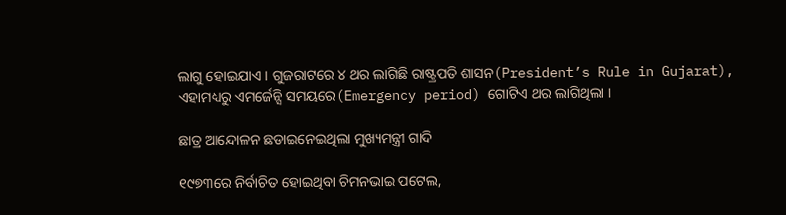ଲାଗୁ ହୋଇଯାଏ । ଗୁଜରାଟରେ ୪ ଥର ଲାଗିଛି ରାଷ୍ଟ୍ରପତି ଶାସନ(President’s Rule in Gujarat), ଏହାମଧ୍ୟରୁ ଏମର୍ଜେନ୍ସି ସମୟରେ(Emergency period) ଗୋଟିଏ ଥର ଲାଗିଥିଲା ।

ଛାତ୍ର ଆନ୍ଦୋଳନ ଛଡାଇନେଇଥିଲା ମୁଖ୍ୟମନ୍ତ୍ରୀ ଗାଦି

୧୯୭୩ରେ ନିର୍ବାଚିତ ହୋଇଥିବା ଚିମନଭାଇ ପଟେଲ,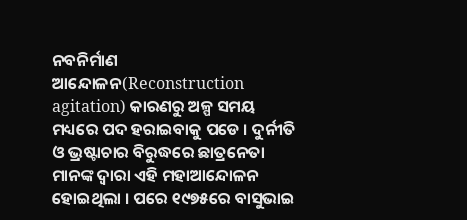ନବନିର୍ମାଣ ଆନ୍ଦୋଳନ(Reconstruction agitation) କାରଣରୁ ଅଳ୍ପ ସମୟ ମଧ୍ୟରେ ପଦ ହରାଇବାକୁ ପଡେ । ଦୁର୍ନୀତି ଓ ଭ୍ରଷ୍ଟାଚାର ବିରୁଦ୍ଧରେ ଛାତ୍ରନେତା ମାନଙ୍କ ଦ୍ବାରା ଏହି ମହାଆନ୍ଦୋଳନ ହୋଇଥିଲା । ପରେ ୧୯୭୫ରେ ବାସୁଭାଇ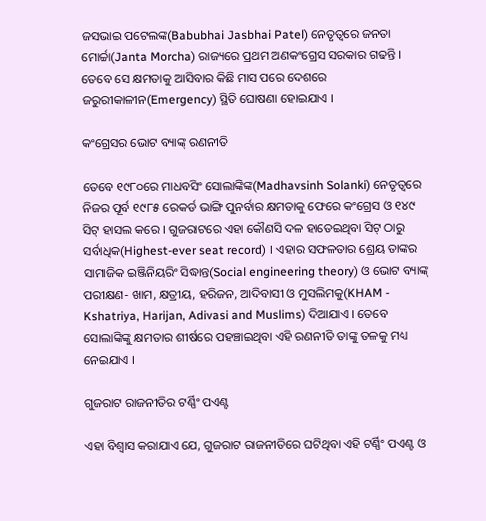ଜସଭାଇ ପଟେଲଙ୍କ(Babubhai Jasbhai Patel) ନେତୃତ୍ବରେ ଜନତା ମୋର୍ଚ୍ଚା(Janta Morcha) ରାଜ୍ୟରେ ପ୍ରଥମ ଅଣକଂଗ୍ରେସ ସରକାର ଗଢନ୍ତି । ତେବେ ସେ କ୍ଷମତାକୁ ଆସିବାର କିଛି ମାସ ପରେ ଦେଶରେ ଜରୁରୀକାଳୀନ(Emergency) ସ୍ଥିତି ଘୋଷଣା ହୋଇଯାଏ ।

କଂଗ୍ରେସର ଭୋଟ ବ୍ୟାଙ୍କ୍‌ ରଣନୀତି

ତେବେ ୧୯୮୦ରେ ମାଧବସିଂ ସୋଲାଙ୍କିଙ୍କ(Madhavsinh Solanki) ନେତୃତ୍ବରେ ନିଜର ପୂର୍ବ ୧୯୮୫ ରେକର୍ଡ ଭାଙ୍ଗି ପୁନର୍ବାର କ୍ଷମତାକୁ ଫେରେ କଂଗ୍ରେସ ଓ ୧୪୯ ସିଟ୍‌ ହାସଲ କରେ । ଗୁଜରାଟରେ ଏହା କୌଣସି ଦଳ ହାତେଇଥିବା ସିଟ୍‌ ଠାରୁ ସର୍ବାଧିକ(Highest-ever seat record) । ଏହାର ସଫଳତାର ଶ୍ରେୟ ତାଙ୍କର ସାମାଜିକ ଇଞ୍ଜିନିୟରିଂ ସିଦ୍ଧାନ୍ତ(Social engineering theory) ଓ ଭୋଟ ବ୍ୟାଙ୍କ୍‌ ପରୀକ୍ଷଣ- ଖାମ, କ୍ଷତ୍ରୀୟ, ହରିଜନ, ଆଦିବାସୀ ଓ ମୁସଲିମକୁ(KHAM - Kshatriya, Harijan, Adivasi and Muslims) ଦିଆଯାଏ । ତେବେ ସୋଲାଙ୍କିଙ୍କୁ କ୍ଷମତାର ଶୀର୍ଷରେ ପହଞ୍ଚାଇଥିବା ଏହି ରଣନୀତି ତାଙ୍କୁ ତଳକୁ ମଧ୍ୟ ନେଇଯାଏ ।

ଗୁଜରାଟ ରାଜନୀତିର ଟର୍ଣ୍ଣିଂ ପଏଣ୍ଟ

ଏହା ବିଶ୍ବାସ କରାଯାଏ ଯେ, ଗୁଜରାଟ ରାଜନୀତିରେ ଘଟିଥିବା ଏହି ଟର୍ଣ୍ଣିଂ ପଏଣ୍ଟ ଓ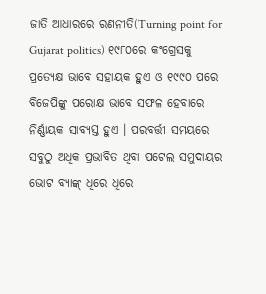ଜାତି ଆଧାରରେ ରଣନୀତି(Turning point for Gujarat politics) ୧୯୮୦ରେ କଂଗ୍ରେସକୁ ପ୍ରତ୍ୟେକ୍ଷ ଭାବେ ସହାୟକ ହୁଏ ଓ ୧୯୯୦ ପରେ ବିଜେପିଙ୍କୁ ପରୋକ୍ଷ ଭାବେ ସଫଳ ହେବାରେ ନିର୍ଣ୍ଣାୟକ ସାବ୍ୟସ୍ତ ହୁଏ । ପରବର୍ତ୍ତୀ ସମୟରେ ସବୁଠୁ ଅଧିକ ପ୍ରଭାବିତ ଥିବା ପଟେଲ ସମୁଦାୟର ଭୋଟ ବ୍ୟାଙ୍କ୍‌ ଧିରେ ଧିରେ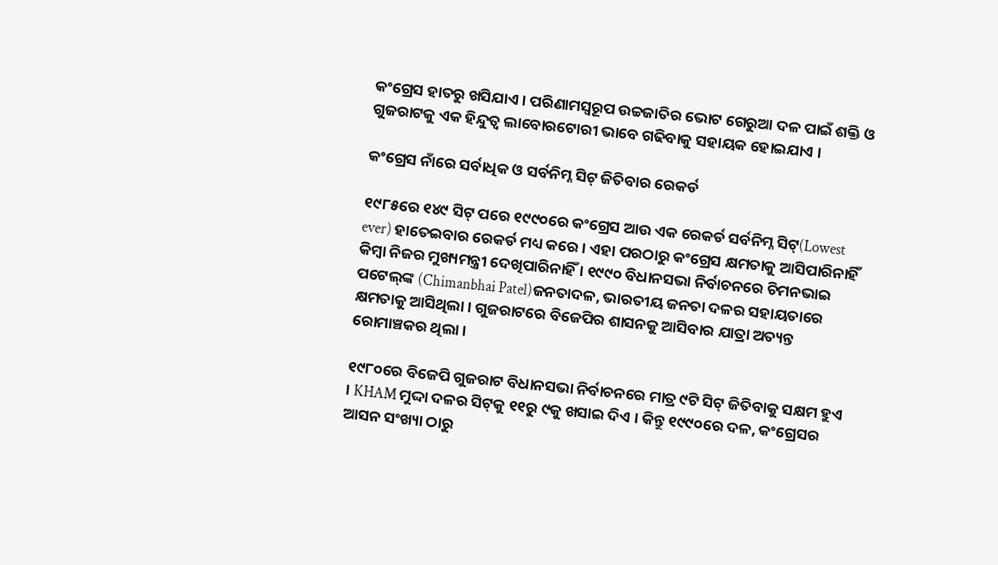କଂଗ୍ରେସ ହାତରୁ ଖସିଯାଏ । ପରିଣାମସ୍ବରୂପ ଉଚ୍ଚଜାତିର ଭୋଟ ଗେରୁଆ ଦଳ ପାଇଁ ଶକ୍ତି ଓ ଗୁଜରାଟକୁ ଏକ ହିନ୍ଦୁତ୍ବ ଲାବୋରଟୋରୀ ଭାବେ ଗଢିବାକୁ ସହାୟକ ହୋଇଯାଏ ।

କଂଗ୍ରେସ ନାଁରେ ସର୍ବାଧିକ ଓ ସର୍ବନିମ୍ନ ସିଟ୍‌ ଜିତିବାର ରେକର୍ଡ

୧୯୮୫ରେ ୧୪୯ ସିଟ୍‌ ପରେ ୧୯୯୦ରେ କଂଗ୍ରେସ ଆଉ ଏକ ରେକର୍ଡ ସର୍ବନିମ୍ନ ସିଟ୍‌(Lowest ever) ହାତେଇବାର ରେକର୍ଡ ମଧ୍ୟ କରେ । ଏହା ପରଠାରୁ କଂଗ୍ରେସ କ୍ଷମତାକୁ ଆସିପାରିନାହିଁ କିମ୍ବା ନିଜର ମୁଖ୍ୟମନ୍ତ୍ରୀ ଦେଖିପାରିନାହିଁ । ୧୯୯୦ ବିଧାନସଭା ନିର୍ବାଚନରେ ଚିମନଭାଇ ପଟେଲ୍‌ଙ୍କ (Chimanbhai Patel)ଜନତାଦଳ, ଭାରତୀୟ ଜନତା ଦଳର ସହାୟତାରେ କ୍ଷମତାକୁ ଆସିଥିଲା । ଗୁଜରାଟରେ ବିଜେପିର ଶାସନକୁ ଆସିବାର ଯାତ୍ରା ଅତ୍ୟନ୍ତ ରୋମାଞ୍ଚକର ଥିଲା ।

୧୯୮୦ରେ ବିଜେପି ଗୁଜରାଟ ବିଧାନସଭା ନିର୍ବାଚନରେ ମାତ୍ର ୯ଟି ସିଟ୍‌ ଜିତିବାକୁ ସକ୍ଷମ ହୁଏ । KHAM ମୁଦ୍ଦା ଦଳର ସିଟ୍‌କୁ ୧୧ରୁ ୯କୁ ଖସାଇ ଦିଏ । କିନ୍ତୁ ୧୯୯୦ରେ ଦଳ, କଂଗ୍ରେସର ଆସନ ସଂଖ୍ୟା ଠାରୁ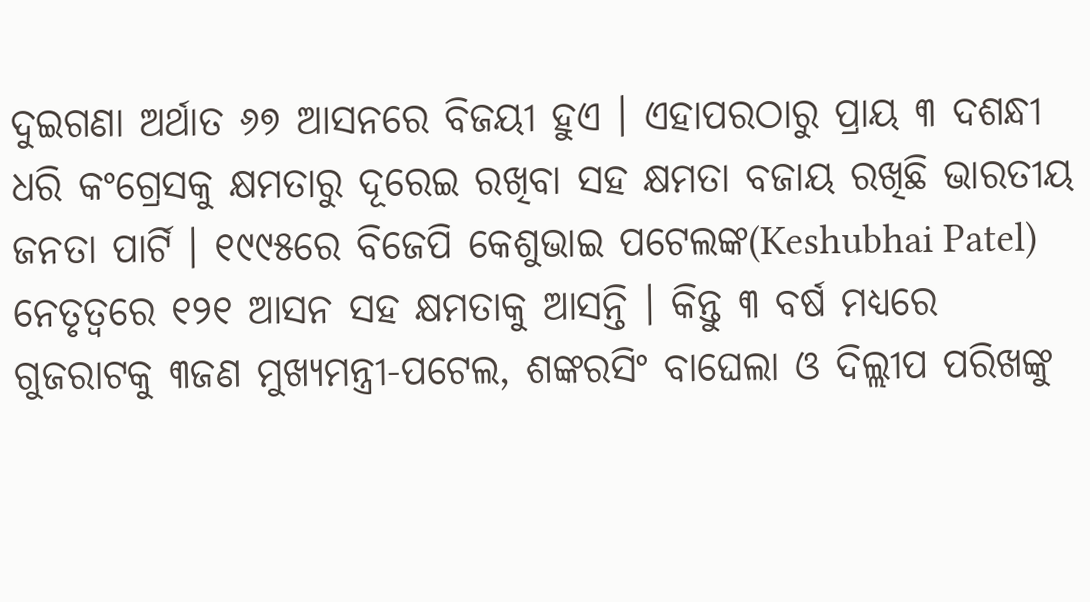ଦୁଇଗଣା ଅର୍ଥାତ ୬୭ ଆସନରେ ବିଜୟୀ ହୁଏ । ଏହାପରଠାରୁ ପ୍ରାୟ ୩ ଦଶନ୍ଧୀ ଧରି କଂଗ୍ରେସକୁ କ୍ଷମତାରୁ ଦୂରେଇ ରଖିବା ସହ କ୍ଷମତା ବଜାୟ ରଖିଛି ଭାରତୀୟ ଜନତା ପାର୍ଟି । ୧୯୯୫ରେ ବିଜେପି କେଶୁଭାଇ ପଟେଲଙ୍କ(Keshubhai Patel) ନେତୃତ୍ବରେ ୧୨୧ ଆସନ ସହ କ୍ଷମତାକୁ ଆସନ୍ତି । କିନ୍ତୁ ୩ ବର୍ଷ ମଧ୍ୟରେ ଗୁଜରାଟକୁ ୩ଜଣ ମୁଖ୍ୟମନ୍ତ୍ରୀ-ପଟେଲ, ଶଙ୍କରସିଂ ବାଘେଲା ଓ ଦିଲ୍ଲୀପ ପରିଖଙ୍କୁ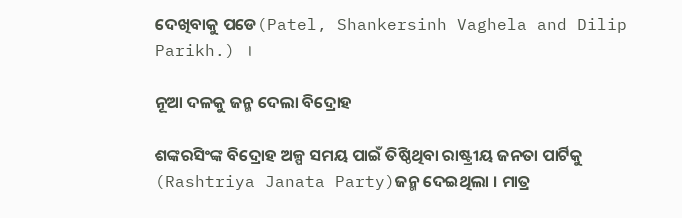ଦେଖିବାକୁ ପଡେ(Patel, Shankersinh Vaghela and Dilip Parikh.) ।

ନୂଆ ଦଳକୁ ଜନ୍ମ ଦେଲା ବିଦ୍ରୋହ

ଶଙ୍କରସିଂଙ୍କ ବିଦ୍ରୋହ ଅଳ୍ପ ସମୟ ପାଇଁ ତିଷ୍ଠିଥିବା ରାଷ୍ଟ୍ରୀୟ ଜନତା ପାର୍ଟିକୁ (Rashtriya Janata Party)ଜନ୍ମ ଦେଇଥିଲା । ମାତ୍ର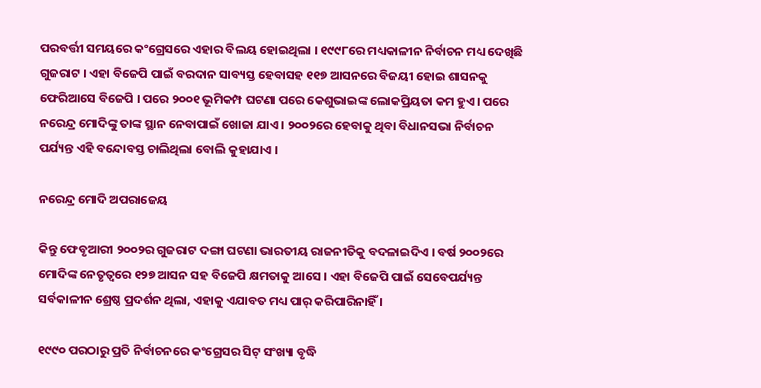ପରବର୍ତ୍ତୀ ସମୟରେ କଂଗ୍ରେସରେ ଏହାର ବିଲୟ ହୋଇଥିଲା । ୧୯୯୮ରେ ମଧ୍ୟକାଳୀନ ନିର୍ବାଚନ ମଧ୍ୟ ଦେଖିଛି ଗୁଜରାଟ । ଏହା ବିଜେପି ପାଇଁ ବରଦାନ ସାବ୍ୟସ୍ତ ହେବାସହ ୧୧୭ ଆସନରେ ବିଜୟୀ ହୋଇ ଶାସନକୁ ଫେରିଆସେ ବିଜେପି । ପରେ ୨୦୦୧ ଭୂମିକମ୍ପ ଘଟଣା ପରେ କେଶୁଭାଇଙ୍କ ଲୋକପ୍ରିୟତା କମ ହୁଏ। ପରେ ନରେନ୍ଦ୍ର ମୋଦିଙ୍କୁ ତାଙ୍କ ସ୍ଥାନ ନେବାପାଇଁ ଖୋଜା ଯାଏ । ୨୦୦୨ରେ ହେବାକୁ ଥିବା ବିଧାନସଭା ନିର୍ବାଚନ ପର୍ଯ୍ୟନ୍ତ ଏହି ବନ୍ଦୋବସ୍ତ ଚାଲିଥିଲା ବୋଲି କୁହାଯାଏ ।

ନରେନ୍ଦ୍ର ମୋଦି ଅପରାଜେୟ

କିନ୍ତୁ ଫେବୃଆରୀ ୨୦୦୨ର ଗୁଜରାଟ ଦଙ୍ଗା ଘଟଣା ଭାରତୀୟ ରାଜନୀତିକୁ ବଦଳାଇଦିଏ । ବର୍ଷ ୨୦୦୨ରେ ମୋଦିଙ୍କ ନେତୃତ୍ବରେ ୧୨୭ ଆସନ ସହ ବିଜେପି କ୍ଷମତାକୁ ଆସେ । ଏହା ବିଜେପି ପାଇଁ ସେବେପର୍ଯ୍ୟନ୍ତ ସର୍ବକାଳୀନ ଶ୍ରେଷ୍ଠ ପ୍ରଦର୍ଶନ ଥିଲା, ଏହାକୁ ଏଯାବତ ମଧ୍ୟ ପାର୍‌ କରିପାରିନାହିଁ ।

୧୯୯୦ ପରଠାରୁ ପ୍ରତି ନିର୍ବାଚନରେ କଂଗ୍ରେସର ସିଟ୍‌ ସଂଖ୍ୟା ବୃଦ୍ଧି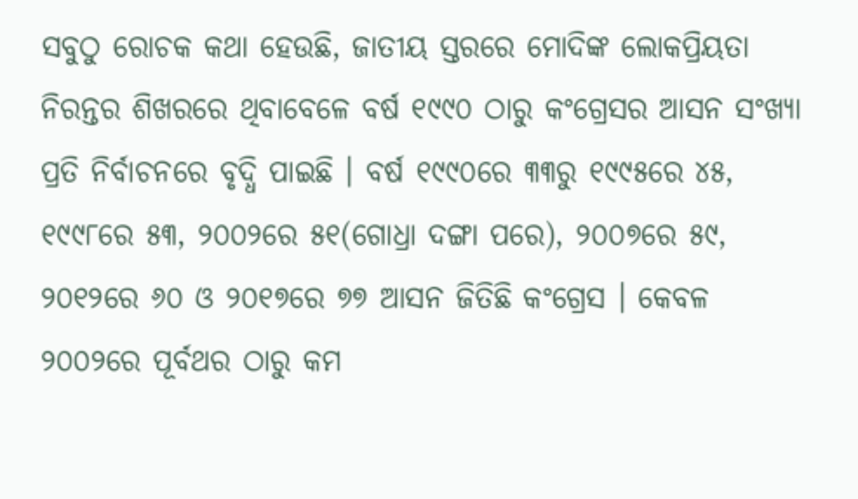ସବୁଠୁ ରୋଚକ କଥା ହେଉଛି, ଜାତୀୟ ସ୍ତରରେ ମୋଦିଙ୍କ ଲୋକପ୍ରିୟତା ନିରନ୍ତର ଶିଖରରେ ଥିବାବେଳେ ବର୍ଷ ୧୯୯୦ ଠାରୁ କଂଗ୍ରେସର ଆସନ ସଂଖ୍ୟା ପ୍ରତି ନିର୍ବାଚନରେ ବୃଦ୍ଧି ପାଇଛି । ବର୍ଷ ୧୯୯୦ରେ ୩୩ରୁ ୧୯୯୫ରେ ୪୫, ୧୯୯୮ରେ ୫୩, ୨୦୦୨ରେ ୫୧(ଗୋଧ୍ରା ଦଙ୍ଗା ପରେ), ୨୦୦୭ରେ ୫୯, ୨୦୧୨ରେ ୬୦ ଓ ୨୦୧୭ରେ ୭୭ ଆସନ ଜିତିଛି କଂଗ୍ରେସ । କେବଳ ୨୦୦୨ରେ ପୂର୍ବଥର ଠାରୁ କମ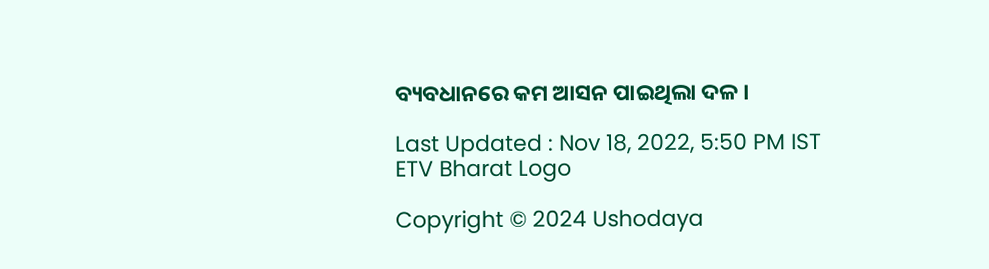ବ୍ୟବଧାନରେ କମ ଆସନ ପାଇଥିଲା ଦଳ ।

Last Updated : Nov 18, 2022, 5:50 PM IST
ETV Bharat Logo

Copyright © 2024 Ushodaya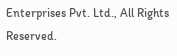Enterprises Pvt. Ltd., All Rights Reserved.